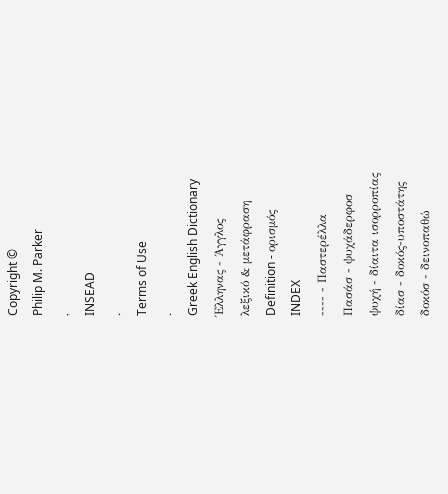Copyright ©
Philip M. Parker
,
INSEAD
.
Terms of Use
.
Greek English Dictionary
Έλληνας - Άγγλος
λεξικό & μετάφραση
Definition - ορισμός
INDEX
---- - Παστερέλλα
Πασάσ - ψυχάδερφοσ
ψυχή - δίαιτα ισορροπίας
δίασ - δοκός-υποστάτης
δοκόσ - δεινοπαθώ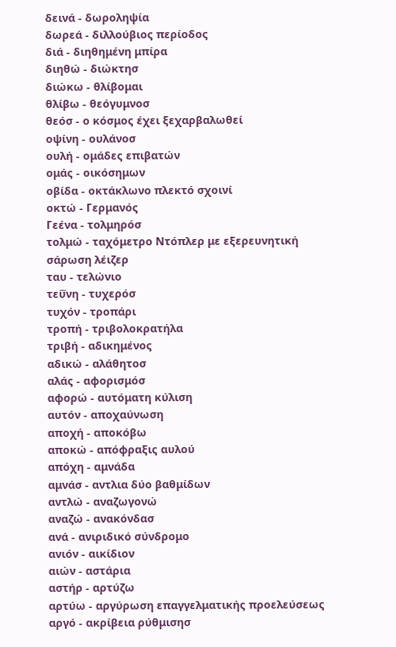δεινά - δωροληψία
δωρεά - διλλούβιος περίοδος
διά - διηθημένη μπίρα
διηθώ - διώκτησ
διώκω - θλίβομαι
θλίβω - θεόγυμνοσ
θεόσ - ο κόσμος έχει ξεχαρβαλωθεί
οψίνη - ουλάνοσ
ουλή - ομάδες επιβατών
ομάς - οικόσημων
οβίδα - οκτάκλωνο πλεκτό σχοινί
οκτώ - Γερμανός
Γεένα - τολμηρόσ
τολμώ - ταχόμετρο Nτόπλερ με εξερευνητική σάρωση λέιζερ
ταυ - τελώνιο
τεΰνη - τυχερόσ
τυχόν - τροπάρι
τροπή - τριβολοκρατήλα
τριβή - αδικημένος
αδικώ - αλάθητοσ
αλάς - αφορισμόσ
αφορώ - αυτόματη κύλιση
αυτόν - αποχαύνωση
αποχή - αποκόβω
αποκώ - απόφραξις αυλού
απόχη - αμνάδα
αμνάσ - αντλια δύο βαθμίδων
αντλώ - αναζωγονώ
αναζώ - ανακόνδασ
ανά - ανιριδικό σύνδρομο
ανιόν - αικίδιον
αιών - αστάρια
αστήρ - αρτύζω
αρτύω - αργύρωση επαγγελματικής προελεύσεως
αργό - ακρίβεια ρύθμισησ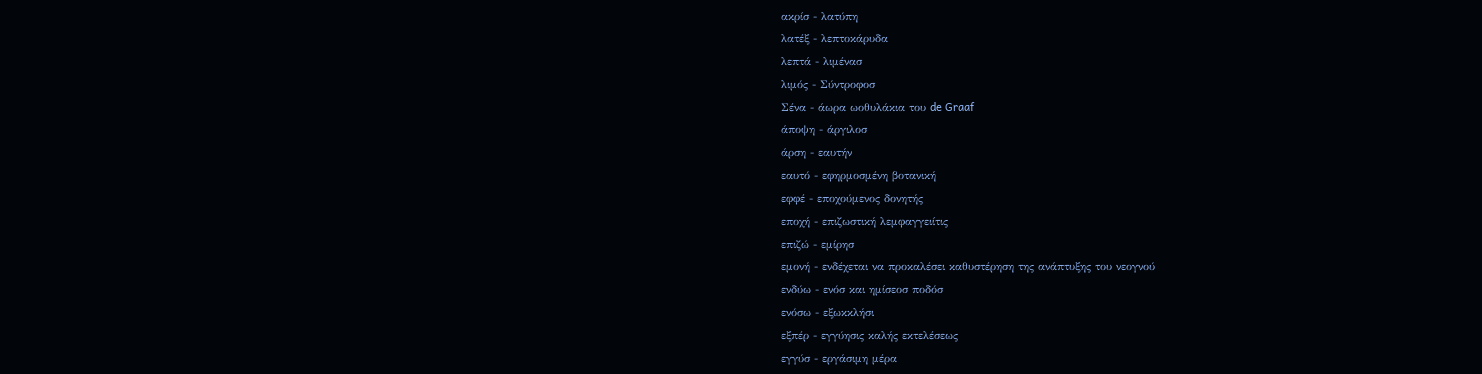ακρίσ - λατύπη
λατέξ - λεπτοκάρυδα
λεπτά - λιμένασ
λιμός - Σύντροφοσ
Σένα - άωρα ωοθυλάκια του de Graaf
άποψη - άργιλοσ
άρση - εαυτήν
εαυτό - εφηρμοσμένη βοτανική
εφφέ - εποχούμενος δονητής
εποχή - επιζωστική λεμφαγγειίτις
επιζώ - εμίρησ
εμονή - ενδέχεται να προκαλέσει καθυστέρηση της ανάπτυξης του νεογνού
ενδύω - ενόσ και ημίσεοσ ποδόσ
ενόσω - εξωκκλήσι
εξπέρ - εγγύησις καλής εκτελέσεως
εγγύσ - εργάσιμη μέρα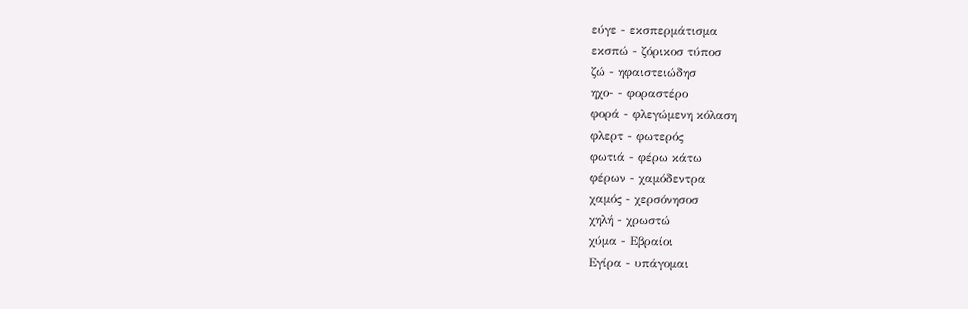εύγε - εκσπερμάτισμα
εκσπώ - ζόρικοσ τύποσ
ζώ - ηφαιστειώδησ
ηχο- - φοραστέρο
φορά - φλεγώμενη κόλαση
φλερτ - φωτερός
φωτιά - φέρω κάτω
φέρων - χαμόδεντρα
χαμός - χερσόνησοσ
χηλή - χρωστώ
χύμα - Εβραίοι
Εγίρα - υπάγομαι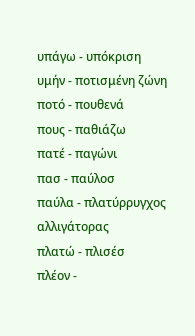υπάγω - υπόκριση
υμήν - ποτισμένη ζώνη
ποτό - πουθενά
πους - παθιάζω
πατέ - παγώνι
πασ - παύλοσ
παύλα - πλατύρρυγχος αλλιγάτορας
πλατώ - πλισέσ
πλέον -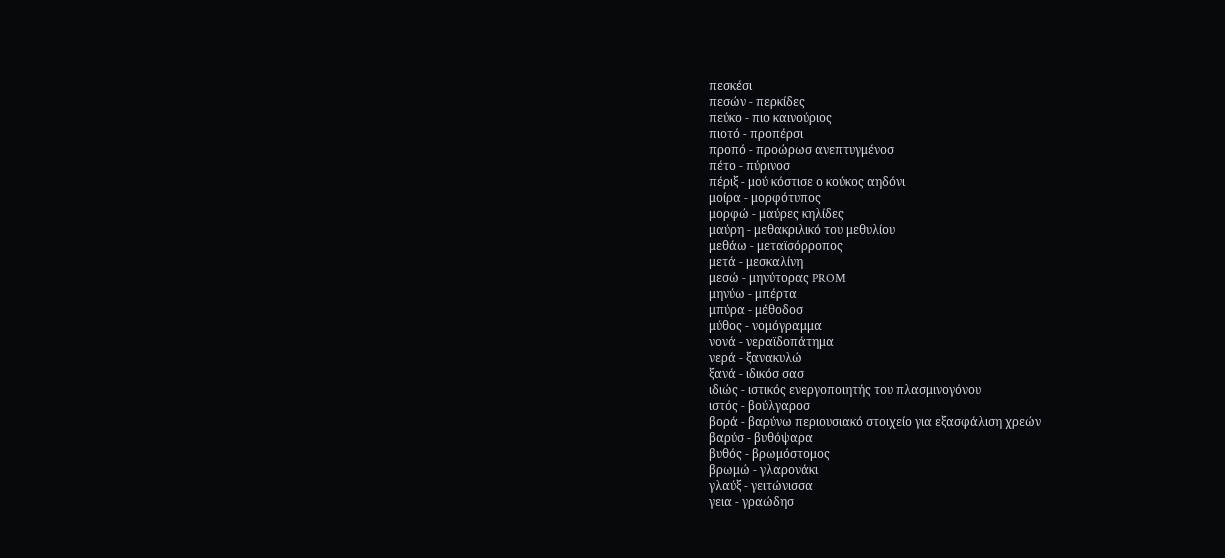πεσκέσι
πεσών - περκίδες
πεύκο - πιο καινούριος
πιοτό - προπέρσι
προπό - προώρωσ ανεπτυγμένοσ
πέτο - πύρινοσ
πέριξ - μού κόστισε ο κούκος αηδόνι
μοίρα - μορφότυπος
μορφώ - μαύρες κηλίδες
μαύρη - μεθακριλικό του μεθυλίου
μεθάω - μεταϊσόρροπος
μετά - μεσκαλίνη
μεσώ - μηνύτορας PROM
μηνύω - μπέρτα
μπύρα - μέθοδοσ
μύθος - νομόγραμμα
νονά - νεραϊδοπάτημα
νερά - ξανακυλώ
ξανά - ιδικόσ σασ
ιδιώς - ιστικός ενεργοποιητής του πλασμινογόνου
ιστός - βούλγαροσ
βορά - βαρύνω περιουσιακό στοιχείο για εξασφάλιση χρεών
βαρύσ - βυθόψαρα
βυθός - βρωμόστομος
βρωμώ - γλαρονάκι
γλαύξ - γειτώνισσα
γεια - γραώδησ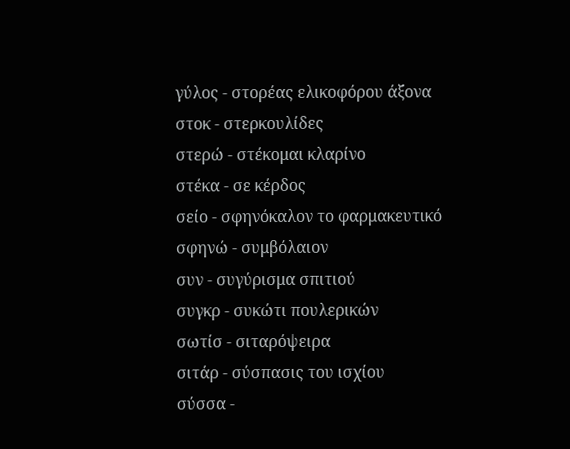γύλος - στορέας ελικοφόρου άξονα
στοκ - στερκουλίδες
στερώ - στέκομαι κλαρίνο
στέκα - σε κέρδος
σείο - σφηνόκαλον το φαρμακευτικό
σφηνώ - συμβόλαιον
συν - συγύρισμα σπιτιού
συγκρ - συκώτι πουλερικών
σωτίσ - σιταρόψειρα
σιτάρ - σύσπασις του ισχίου
σύσσα -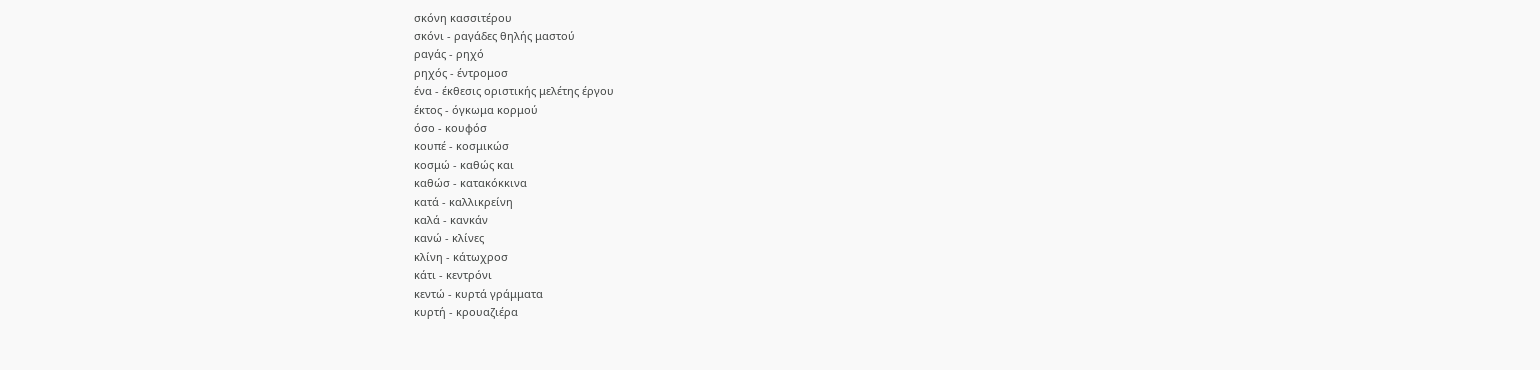σκόνη κασσιτέρου
σκόνι - ραγάδες θηλής μαστού
ραγάς - ρηχό
ρηχός - έντρομοσ
ένα - έκθεσις οριστικής μελέτης έργου
έκτος - όγκωμα κορμού
όσο - κουφόσ
κουπέ - κοσμικώσ
κοσμώ - καθώς και
καθώσ - κατακόκκινα
κατά - καλλικρείνη
καλά - κανκάν
κανώ - κλίνες
κλίνη - κάτωχροσ
κάτι - κεντρόνι
κεντώ - κυρτά γράμματα
κυρτή - κρουαζιέρα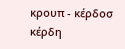κρουπ - κέρδοσ
κέρδη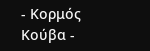- Κορμός
Κούβα -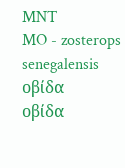MNT
MO - zosterops senegalensis
οβίδα
οβίδα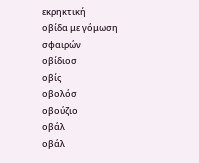εκρηκτική
οβίδα με γόμωση σφαιρών
οβίδιοσ
οβίς
οβολόσ
οβούζιο
οβάλ
οβάλ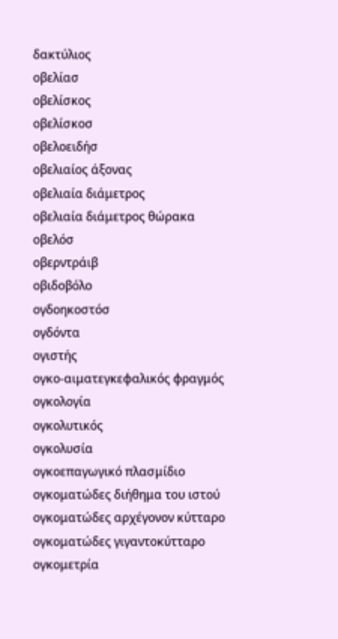δακτύλιος
οβελίασ
οβελίσκος
οβελίσκοσ
οβελοειδήσ
οβελιαίος άξονας
οβελιαία διάμετρος
οβελιαία διάμετρος θώρακα
οβελόσ
οβερντράιβ
οβιδοβόλο
ογδοηκοστόσ
ογδόντα
ογιστής
ογκο-αιματεγκεφαλικός φραγμός
ογκολογία
ογκολυτικός
ογκολυσία
ογκοεπαγωγικό πλασμίδιο
ογκοματώδες διήθημα του ιστού
ογκοματώδες αρχέγονον κύτταρο
ογκοματώδες γιγαντοκύτταρο
ογκομετρία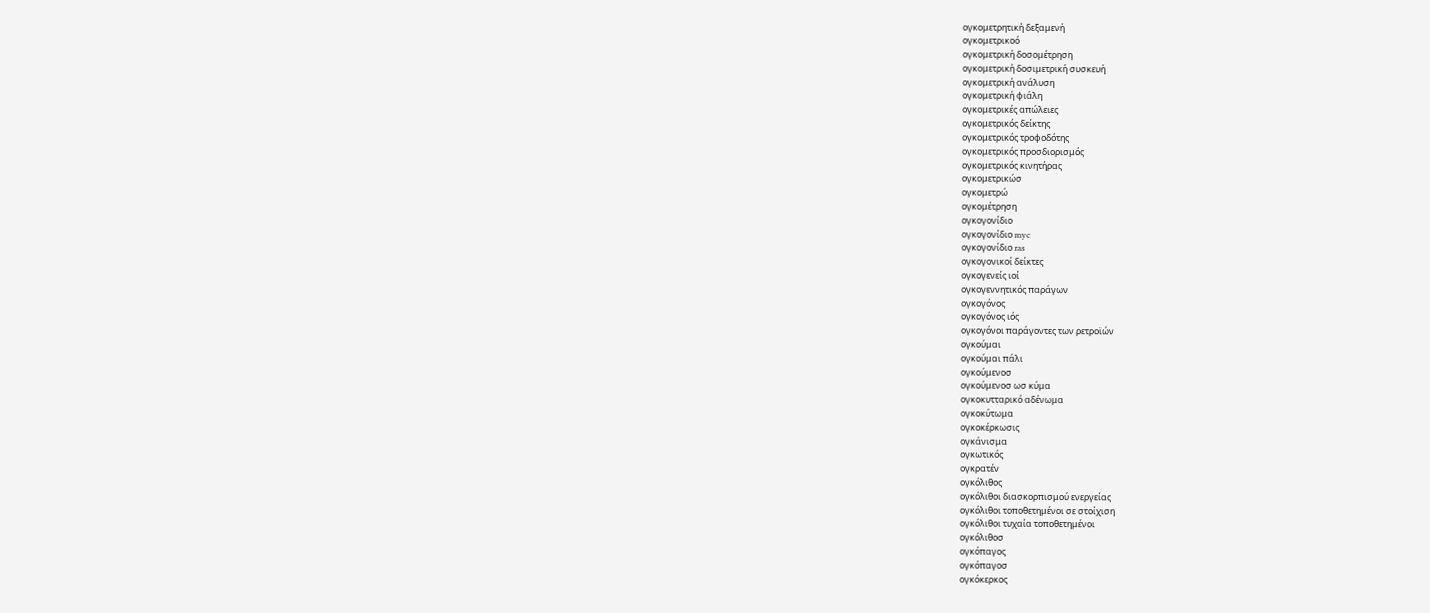ογκομετρητική δεξαμενή
ογκομετρικοό
ογκομετρική δοσομέτρηση
ογκομετρική δοσιμετρική συσκευή
ογκομετρική ανάλυση
ογκομετρική φιάλη
ογκομετρικές απώλειες
ογκομετρικός δείκτης
ογκομετρικός τροφοδότης
ογκομετρικός προσδιορισμός
ογκομετρικός κινητήρας
ογκομετρικώσ
ογκομετρώ
ογκομέτρηση
ογκογονίδιο
ογκογονίδιο myc
ογκογονίδιο ras
ογκογονικοί δείκτες
ογκογενείς ιοί
ογκογεννητικός παράγων
ογκογόνος
ογκογόνος ιός
ογκογόνοι παράγοντες των ρετροϊών
ογκούμαι
ογκούμαι πάλι
ογκούμενοσ
ογκούμενοσ ωσ κύμα
ογκοκυτταρικό αδένωμα
ογκοκύτωμα
ογκοκέρκωσις
ογκάνισμα
ογκωτικός
ογκρατέν
ογκόλιθος
ογκόλιθοι διασκορπισμού ενεργείας
ογκόλιθοι τοποθετημένοι σε στοίχιση
ογκόλιθοι τυχαία τοποθετημένοι
ογκόλιθοσ
ογκόπαγος
ογκόπαγοσ
ογκόκερκος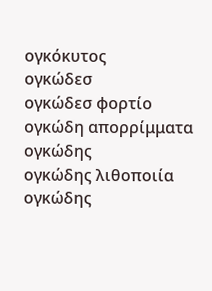ογκόκυτος
ογκώδεσ
ογκώδεσ φορτίο
ογκώδη απορρίμματα
ογκώδης
ογκώδης λιθοποιία
ογκώδης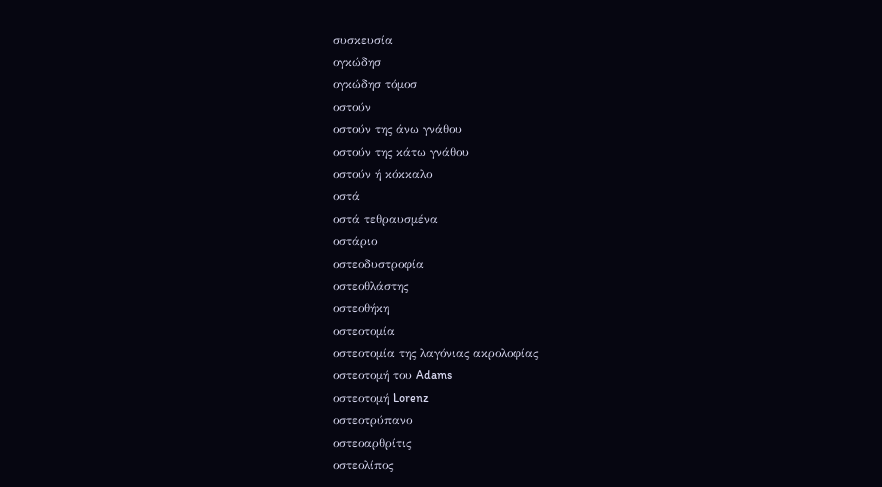συσκευσία
ογκώδησ
ογκώδησ τόμοσ
οστούν
οστούν της άνω γνάθου
οστούν της κάτω γνάθου
οστούν ή κόκκαλο
οστά
οστά τεθραυσμένα
οστάριο
οστεοδυστροφία
οστεοθλάστης
οστεοθήκη
οστεοτομία
οστεοτομία της λαγόνιας ακρολοφίας
οστεοτομή του Adams
οστεοτομή Lorenz
οστεοτρύπανο
οστεοαρθρίτις
οστεολίπος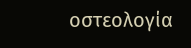οστεολογία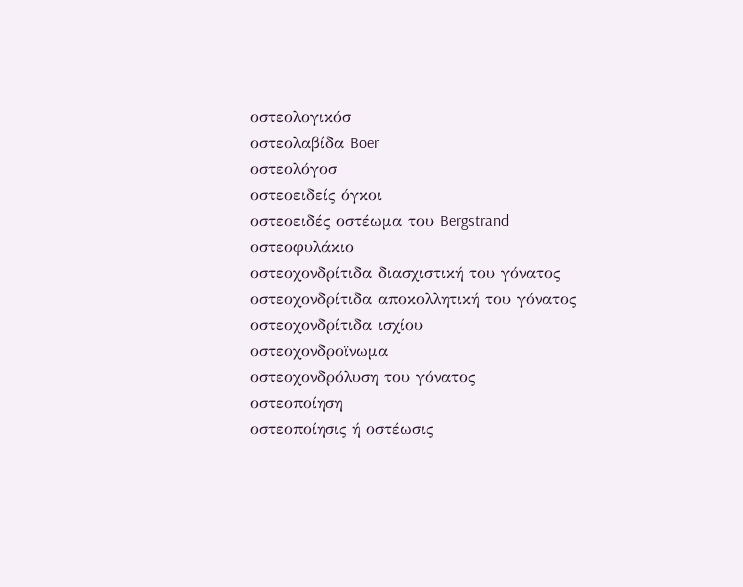οστεολογικόσ
οστεολαβίδα Boer
οστεολόγοσ
οστεοειδείς όγκοι
οστεοειδές οστέωμα του Bergstrand
οστεοφυλάκιο
οστεοχονδρίτιδα διασχιστική του γόνατος
οστεοχονδρίτιδα αποκολλητική του γόνατος
οστεοχονδρίτιδα ισχίου
οστεοχονδροϊνωμα
οστεοχονδρόλυση του γόνατος
οστεοποίηση
οστεοποίησις ή οστέωσις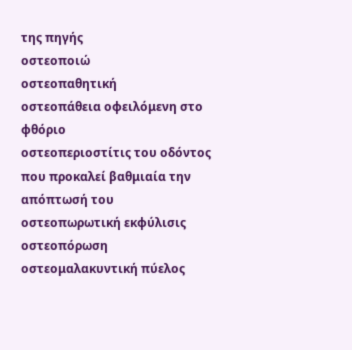της πηγής
οστεοποιώ
οστεοπαθητική
οστεοπάθεια οφειλόμενη στο φθόριο
οστεοπεριοστίτις του οδόντος που προκαλεί βαθμιαία την απόπτωσή του
οστεοπωρωτική εκφύλισις
οστεοπόρωση
οστεομαλακυντική πύελος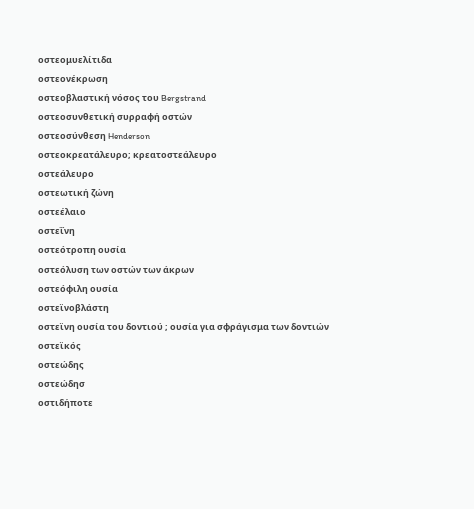οστεομυελίτιδα
οστεονέκρωση
οστεοβλαστική νόσος του Bergstrand
οστεοσυνθετική συρραφή οστών
οστεοσύνθεση Henderson
οστεοκρεατάλευρο; κρεατοστεάλευρο
οστεάλευρο
οστεωτική ζώνη
οστεέλαιο
οστεΐνη
οστεότροπη ουσία
οστεόλυση των οστών των άκρων
οστεόφιλη ουσία
οστεϊνοβλάστη
οστεϊνη ουσία του δοντιού ; ουσία για σφράγισμα των δοντιών
οστεϊκός
οστεώδης
οστεώδησ
οστιδήποτε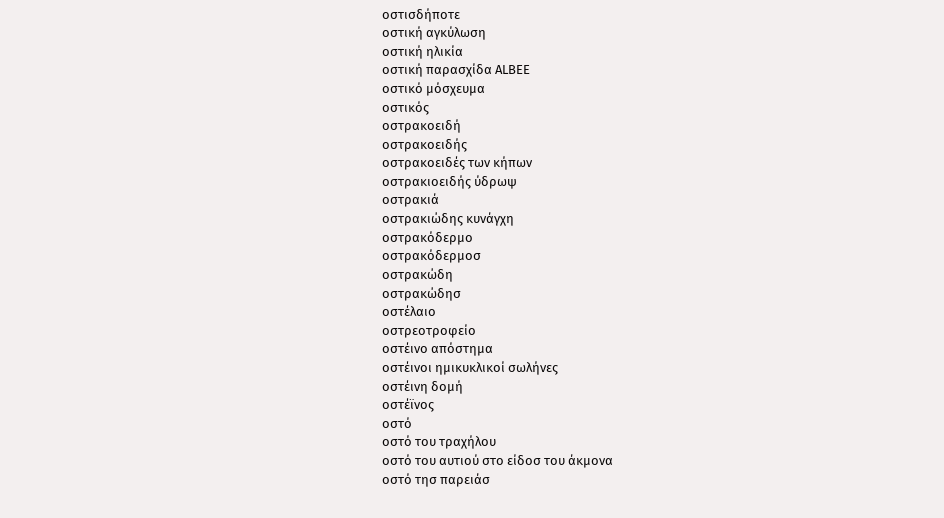οστισδήποτε
οστική αγκύλωση
οστική ηλικία
οστική παρασχίδα ALBEE
οστικό μόσχευμα
οστικός
οστρακοειδή
οστρακοειδής
οστρακοειδές των κήπων
οστρακιοειδής ύδρωψ
οστρακιά
οστρακιώδης κυνάγχη
οστρακόδερμο
οστρακόδερμοσ
οστρακώδη
οστρακώδησ
οστέλαιο
οστρεοτροφείο
οστέινο απόστημα
οστέινοι ημικυκλικοί σωλήνες
οστέινη δομή
οστέϊνος
οστό
οστό του τραχήλου
οστό του αυτιού στο είδοσ του άκμονα
οστό τησ παρειάσ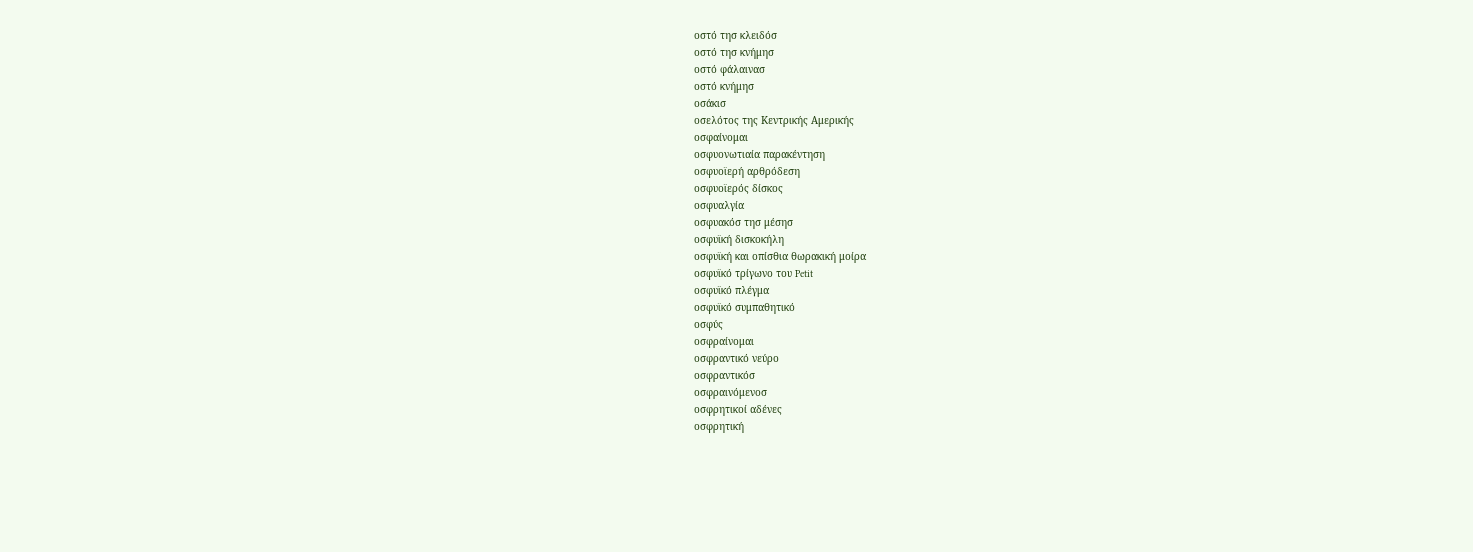οστό τησ κλειδόσ
οστό τησ κνήμησ
οστό φάλαινασ
οστό κνήμησ
οσάκισ
οσελότος της Kεντρικής Aμερικής
οσφαίνομαι
οσφυονωτιαία παρακέντηση
οσφυοϊερή αρθρόδεση
οσφυοϊερός δίσκος
οσφυαλγία
οσφυακόσ τησ μέσησ
οσφυϊκή δισκοκήλη
οσφυϊκή και οπίσθια θωρακική μοίρα
οσφυϊκό τρίγωνο του Petit
οσφυϊκό πλέγμα
οσφυϊκό συμπαθητικό
οσφύς
οσφραίνομαι
οσφραντικό νεύρο
οσφραντικόσ
οσφραινόμενοσ
οσφρητικοί αδένες
οσφρητική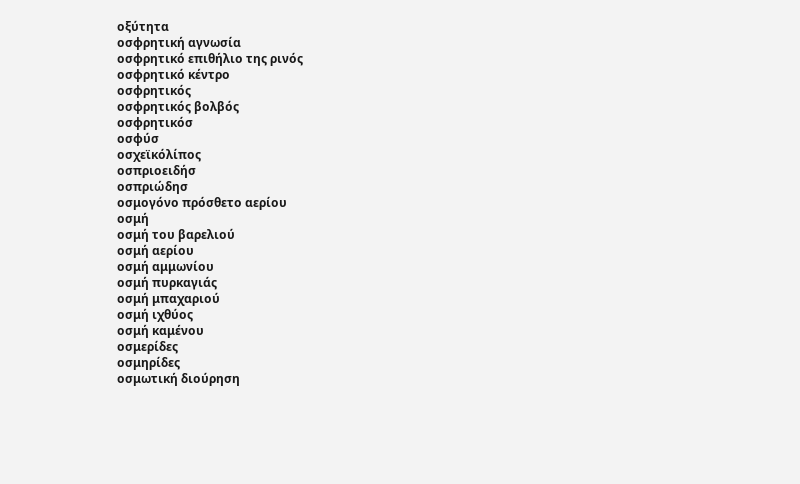οξύτητα
οσφρητική αγνωσία
οσφρητικό επιθήλιο της ρινός
οσφρητικό κέντρο
οσφρητικός
οσφρητικός βολβός
οσφρητικόσ
οσφύσ
οσχεϊκόλίπος
οσπριοειδήσ
οσπριώδησ
οσμογόνο πρόσθετο αερίου
οσμή
οσμή του βαρελιού
οσμή αερίου
οσμή αμμωνίου
οσμή πυρκαγιάς
οσμή μπαχαριού
οσμή ιχθύος
οσμή καμένου
οσμερίδες
οσμηρίδες
οσμωτική διούρηση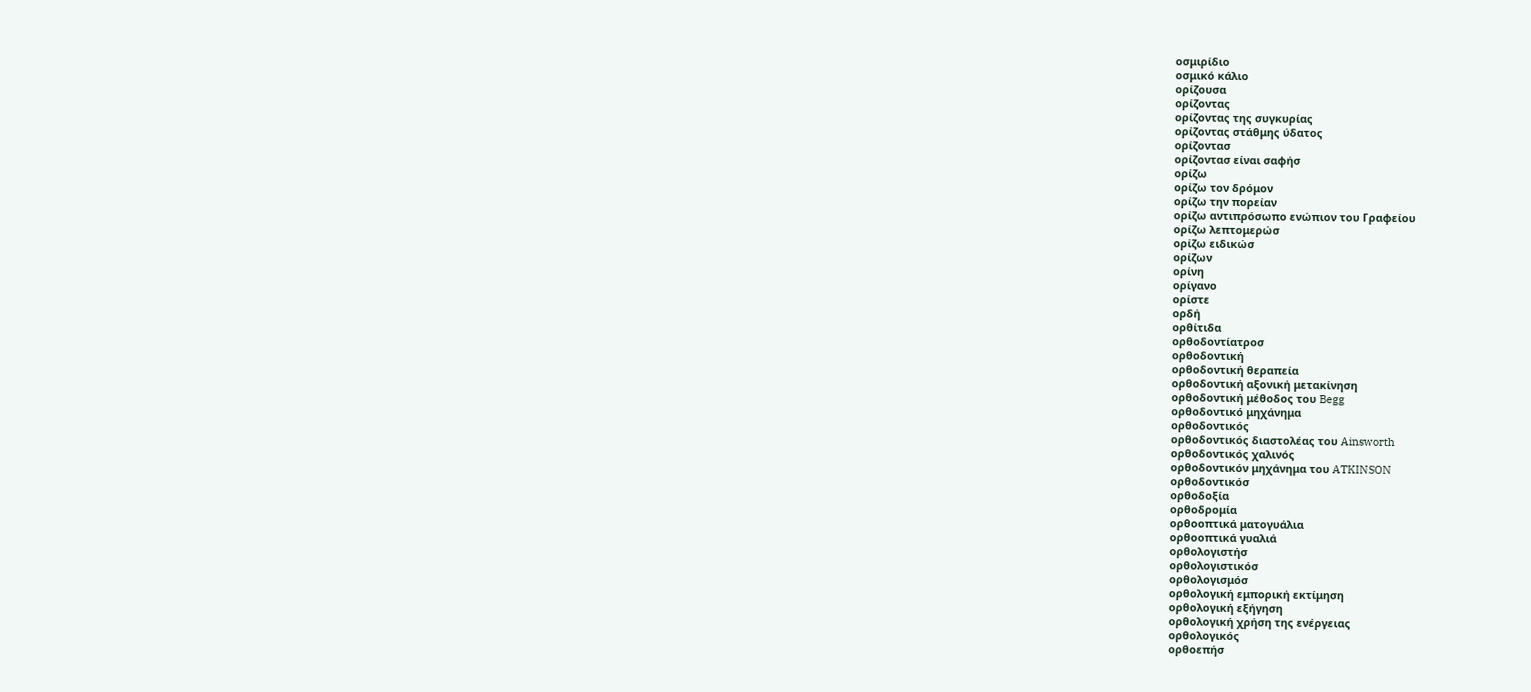οσμιρίδιο
οσμικό κάλιο
ορίζουσα
ορίζοντας
ορίζοντας της συγκυρίας
ορίζοντας στάθμης ύδατος
ορίζοντασ
ορίζοντασ είναι σαφήσ
ορίζω
ορίζω τον δρόμον
ορίζω την πορείαν
ορίζω αντιπρόσωπο ενώπιον του Γραφείου
ορίζω λεπτομερώσ
ορίζω ειδικώσ
ορίζων
ορίνη
ορίγανο
ορίστε
ορδή
ορθίτιδα
ορθοδοντίατροσ
ορθοδοντική
ορθοδοντική θεραπεία
ορθοδοντική αξονική μετακίνηση
ορθοδοντική μέθοδος του Begg
ορθοδοντικό μηχάνημα
ορθοδοντικός
ορθοδοντικός διαστολέας του Ainsworth
ορθοδοντικός χαλινός
ορθοδοντικόν μηχάνημα του ATKINSON
ορθοδοντικόσ
ορθοδοξία
ορθοδρομία
ορθοοπτικά ματογυάλια
ορθοοπτικά γυαλιά
ορθολογιστήσ
ορθολογιστικόσ
ορθολογισμόσ
ορθολογική εμπορική εκτίμηση
ορθολογική εξήγηση
ορθολογική χρήση της ενέργειας
ορθολογικός
ορθοεπήσ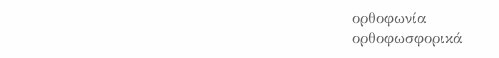ορθοφωνία
ορθοφωσφορικά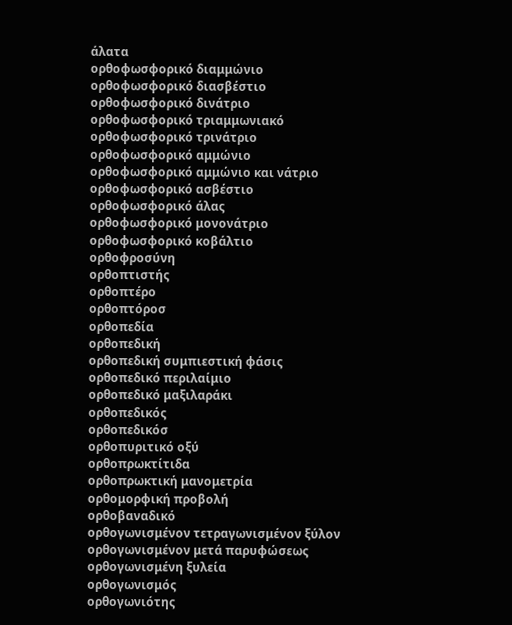άλατα
ορθοφωσφορικό διαμμώνιο
ορθοφωσφορικό διασβέστιο
ορθοφωσφορικό δινάτριο
ορθοφωσφορικό τριαμμωνιακό
ορθοφωσφορικό τρινάτριο
ορθοφωσφορικό αμμώνιο
ορθοφωσφορικό αμμώνιο και νάτριο
ορθοφωσφορικό ασβέστιο
ορθοφωσφορικό άλας
ορθοφωσφορικό μονονάτριο
ορθοφωσφορικό κοβάλτιο
ορθοφροσύνη
ορθοπτιστής
ορθοπτέρο
ορθοπτόροσ
ορθοπεδία
ορθοπεδική
ορθοπεδική συμπιεστική φάσις
ορθοπεδικό περιλαίμιο
ορθοπεδικό μαξιλαράκι
ορθοπεδικός
ορθοπεδικόσ
ορθοπυριτικό οξύ
ορθοπρωκτίτιδα
ορθοπρωκτική μανομετρία
ορθομορφική προβολή
ορθοβαναδικό
ορθογωνισμένον τετραγωνισμένον ξύλον
ορθογωνισμένον μετά παρυφώσεως
ορθογωνισμένη ξυλεία
ορθογωνισμός
ορθογωνιότης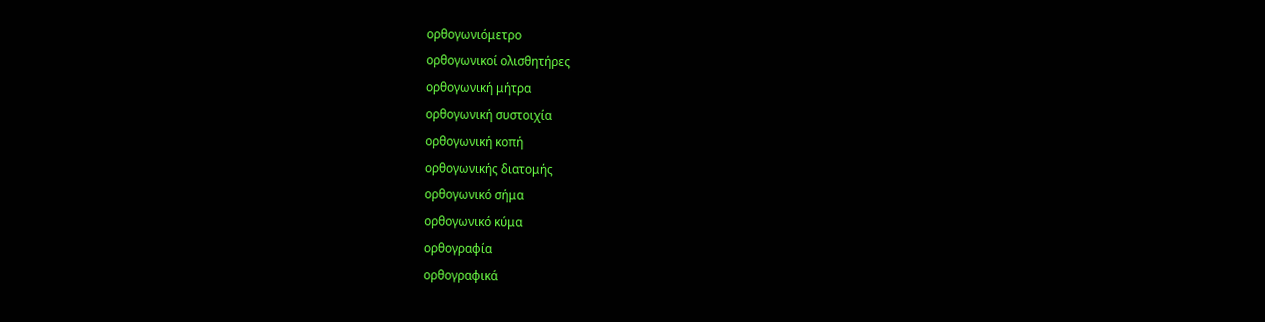ορθογωνιόμετρο
ορθογωνικοί ολισθητήρες
ορθογωνική μήτρα
ορθογωνική συστοιχία
ορθογωνική κοπή
ορθογωνικής διατομής
ορθογωνικό σήμα
ορθογωνικό κύμα
ορθογραφία
ορθογραφικά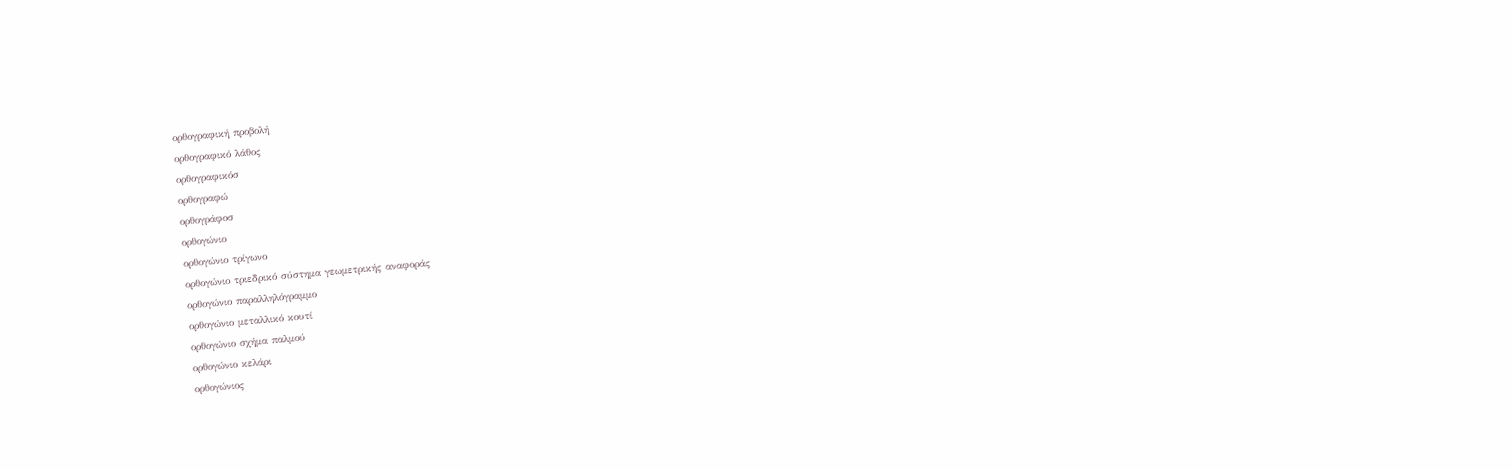ορθογραφική προβολή
ορθογραφικό λάθος
ορθογραφικόσ
ορθογραφώ
ορθογράφοσ
ορθογώνιο
ορθογώνιο τρίγωνο
ορθογώνιο τριεδρικό σύστημα γεωμετρικής αναφοράς
ορθογώνιο παραλληλόγραμμο
ορθογώνιο μεταλλικό κουτί
ορθογώνιο σχήμα παλμού
ορθογώνιο κελάρι
ορθογώνιος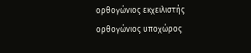ορθογώνιος εκχειλιστής
ορθογώνιος υποχώρος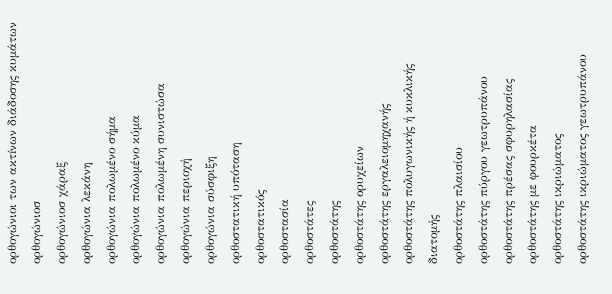ορθογώνιοι των ακτíνων διάδοσης κυμάτων
ορθογώνιοσ
ορθογώνιοσ χάραξ
ορθογώνια λεκάνη
ορθογώνια πολωμένο σήμα
ορθογώνια πολωμένο κύμα
ορθογώνια πολωμένη συνιστώσα
ορθογώνια περιοχή
ορθογώνια σύσφιξη
ορθοστατική υπόταση
ορθοστατικός
ορθοστασία
ορθοστάτες
ορθοστάτης
ορθοστάτης ορυχείων
ορθοστάτης εργαλειομηχανής
ορθοστάτης πολυγωνικής ή κυκλικής διατομής
ορθοστάτης πλαισίου
ορθοστάτης πύργου γεωτρυπάνου
ορθοστάτης πρέσας σφυρηλασίας
ορθοστάτης με φουρκέτα
ορθοστάτης ικριώματος
ορθοστάτης ικριώματος γεωτρυπάνου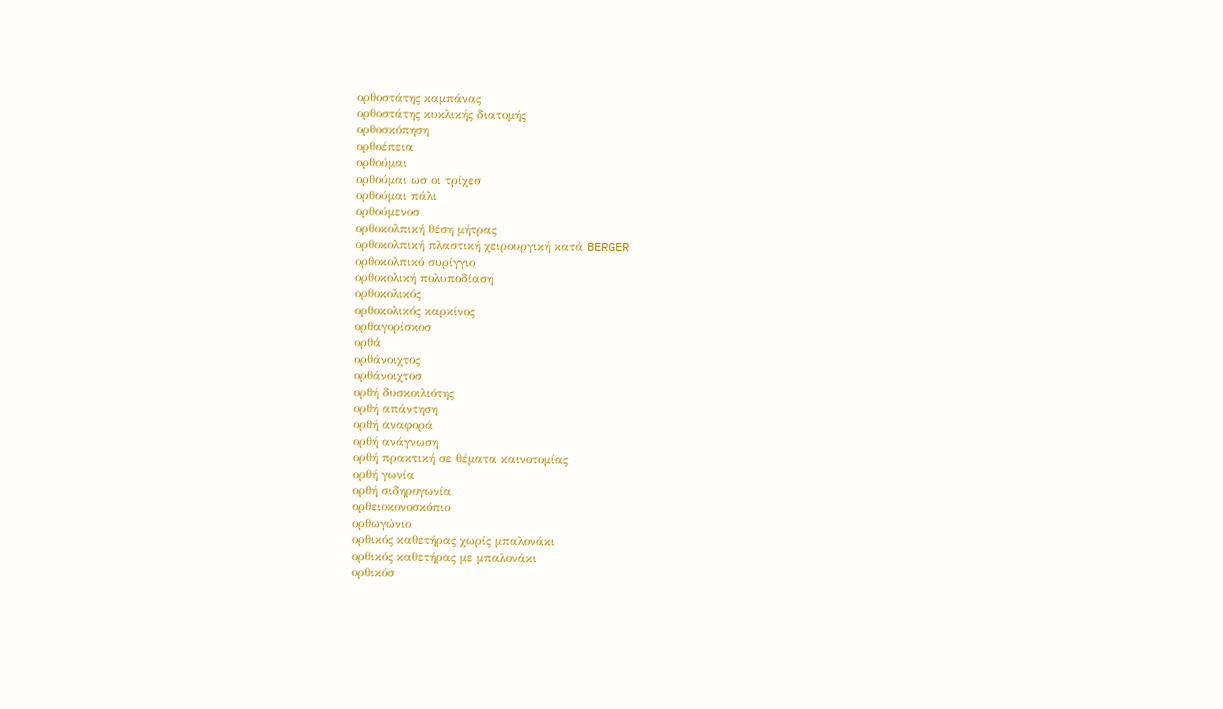ορθοστάτης καμπάνας
ορθοστάτης κυκλικής διατομής
ορθοσκόπηση
ορθοέπεια
ορθούμαι
ορθούμαι ωσ οι τρίχεσ
ορθούμαι πάλι
ορθούμενοσ
ορθοκολπική θέση μήτρας
ορθοκολπική πλαστική χειρουργική κατά BERGER
ορθοκολπικό συρίγγιο
ορθοκολική πολυποδίαση
ορθοκολικός
ορθοκολικός καρκίνος
ορθαγορίσκοσ
ορθά
ορθάνοιχτος
ορθάνοιχτοσ
ορθή δυσκοιλιότης
ορθή απάντηση
ορθή αναφορά
ορθή ανάγνωση
ορθή πρακτική σε θέματα καινοτομίας
ορθή γωνία
ορθή σιδηρογωνία
ορθειοκονοσκόπιο
ορθωγώνιο
ορθικός καθετήρας χωρίς μπαλονάκι
ορθικός καθετήρας με μπαλονάκι
ορθικόσ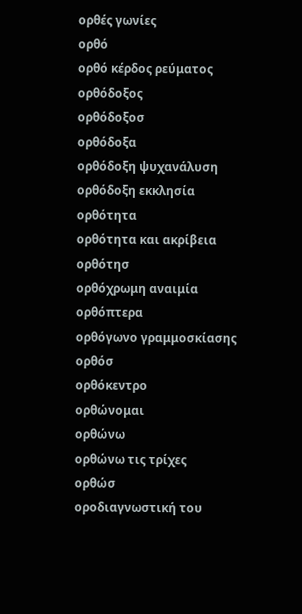ορθές γωνίες
ορθό
ορθό κέρδος ρεύματος
ορθόδοξος
ορθόδοξοσ
ορθόδοξα
ορθόδοξη ψυχανάλυση
ορθόδοξη εκκλησία
ορθότητα
ορθότητα και ακρίβεια
ορθότησ
ορθόχρωμη αναιμία
ορθόπτερα
ορθόγωνο γραμμοσκίασης
ορθόσ
ορθόκεντρο
ορθώνομαι
ορθώνω
ορθώνω τις τρίχες
ορθώσ
οροδιαγνωστική του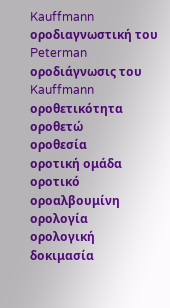Kauffmann
οροδιαγνωστική του Peterman
οροδιάγνωσις του Kauffmann
οροθετικότητα
οροθετώ
οροθεσία
οροτική ομάδα
οροτικό
οροαλβουμίνη
ορολογία
ορολογική δοκιμασία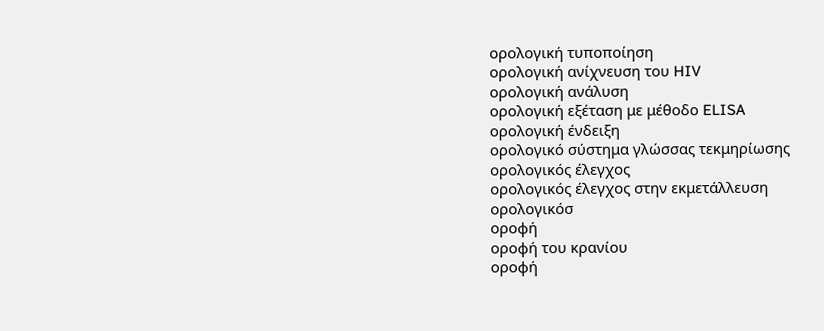ορολογική τυποποίηση
ορολογική ανίχνευση του HIV
ορολογική ανάλυση
ορολογική εξέταση με μέθοδο ELISA
ορολογική ένδειξη
ορολογικό σύστημα γλώσσας τεκμηρίωσης
ορολογικός έλεγχος
ορολογικός έλεγχος στην εκμετάλλευση
ορολογικόσ
οροφή
οροφή του κρανίου
οροφή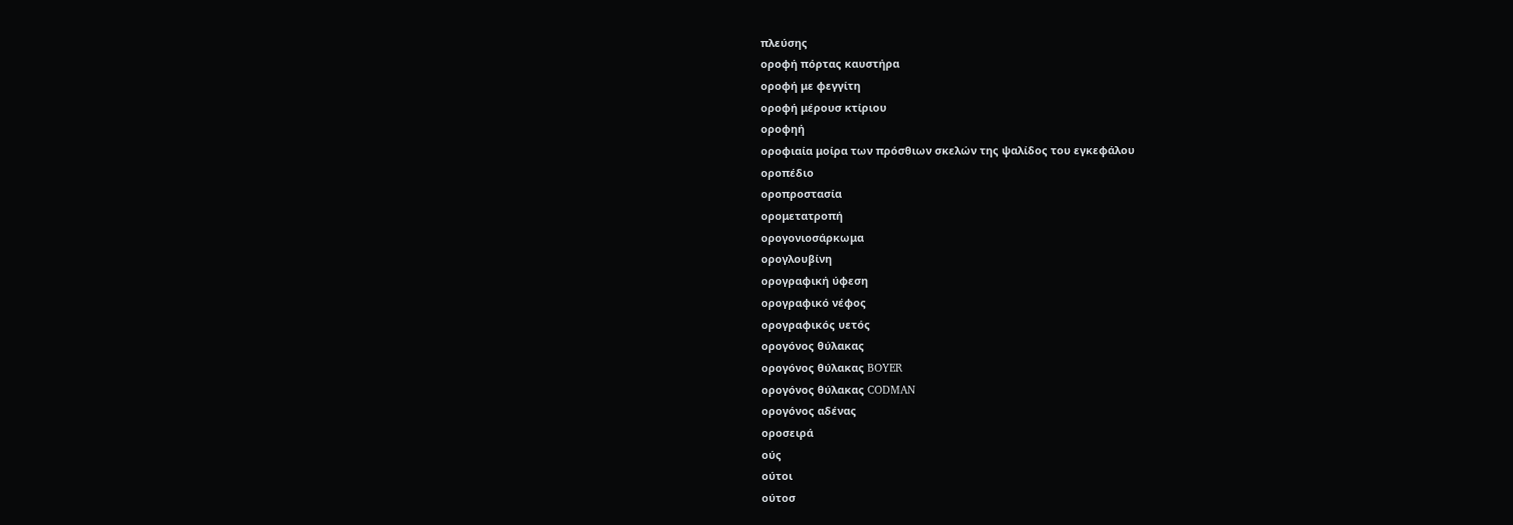πλεύσης
οροφή πόρτας καυστήρα
οροφή με φεγγίτη
οροφή μέρουσ κτίριου
οροφηή
οροφιαία μοίρα των πρόσθιων σκελών της ψαλίδος του εγκεφάλου
οροπέδιο
οροπροστασία
ορομετατροπή
ορογονιοσάρκωμα
ορογλουβίνη
ορογραφική ύφεση
ορογραφικό νέφος
ορογραφικός υετός
ορογόνος θύλακας
ορογόνος θύλακας BOYER
ορογόνος θύλακας CODMAN
ορογόνος αδένας
οροσειρά
ούς
ούτοι
ούτοσ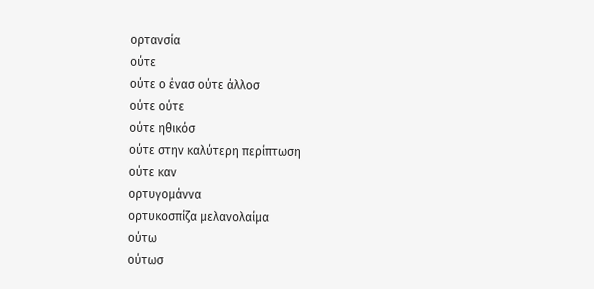ορτανσία
ούτε
ούτε ο ένασ ούτε άλλοσ
ούτε ούτε
ούτε ηθικόσ
ούτε στην καλύτερη περίπτωση
ούτε καν
ορτυγομάννα
ορτυκοσπίζα μελανολαίμα
ούτω
ούτωσ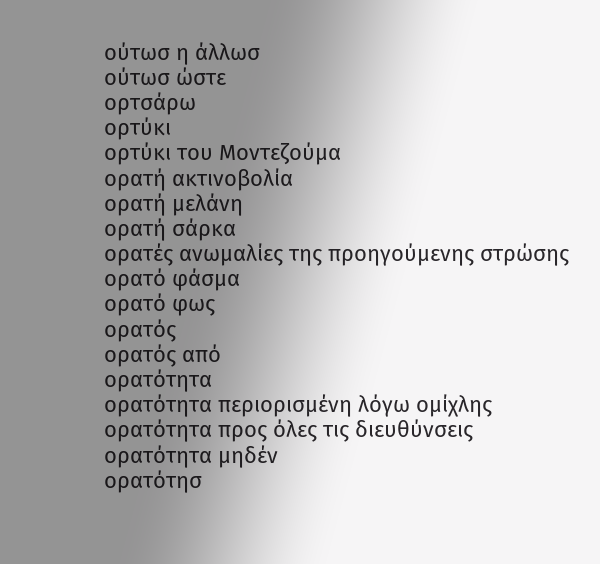ούτωσ η άλλωσ
ούτωσ ώστε
ορτσάρω
ορτύκι
ορτύκι του Μοντεζούμα
ορατή ακτινοβολία
ορατή μελάνη
ορατή σάρκα
ορατές ανωμαλίες της προηγούμενης στρώσης
ορατό φάσμα
ορατό φως
ορατός
ορατός από
ορατότητα
ορατότητα περιορισμένη λόγω ομίχλης
ορατότητα προς όλες τις διευθύνσεις
ορατότητα μηδέν
ορατότησ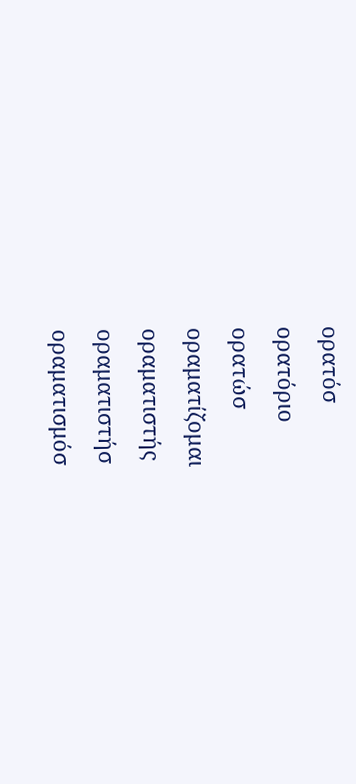ορατόσ
ορατόριο
ορατώσ
οραματίζομαι
οραματιστής
οραματιστήσ
οραματισμόσ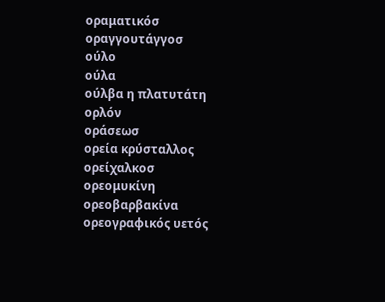οραματικόσ
οραγγουτάγγοσ
ούλο
ούλα
ούλβα η πλατυτάτη
ορλόν
οράσεωσ
ορεία κρύσταλλος
ορείχαλκοσ
ορεομυκίνη
ορεοβαρβακίνα
ορεογραφικός υετός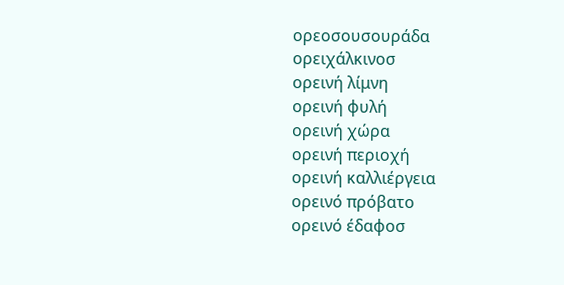ορεοσουσουράδα
ορειχάλκινοσ
ορεινή λίμνη
ορεινή φυλή
ορεινή χώρα
ορεινή περιοχή
ορεινή καλλιέργεια
ορεινό πρόβατο
ορεινό έδαφοσ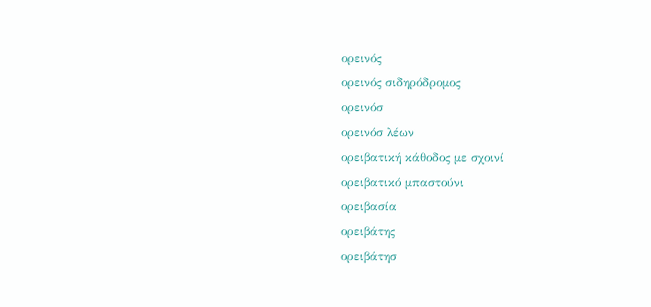ορεινός
ορεινός σιδηρόδρομος
ορεινόσ
ορεινόσ λέων
ορειβατική κάθοδος με σχοινί
ορειβατικό μπαστούνι
ορειβασία
ορειβάτης
ορειβάτησ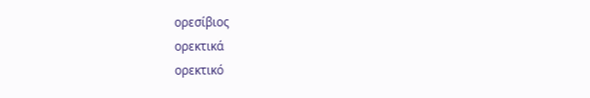ορεσίβιος
ορεκτικά
ορεκτικό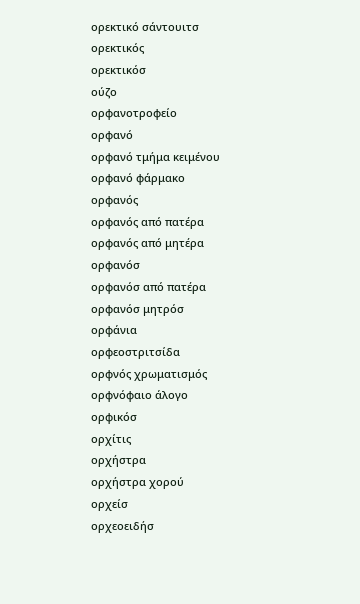ορεκτικό σάντουιτσ
ορεκτικός
ορεκτικόσ
ούζο
ορφανοτροφείο
ορφανό
ορφανό τμήμα κειμένου
ορφανό φάρμακο
ορφανός
ορφανός από πατέρα
ορφανός από μητέρα
ορφανόσ
ορφανόσ από πατέρα
ορφανόσ μητρόσ
ορφάνια
ορφεοστριτσίδα
ορφνός χρωματισμός
ορφνόφαιο άλογο
ορφικόσ
ορχίτις
ορχήστρα
ορχήστρα χορού
ορχείσ
ορχεοειδήσ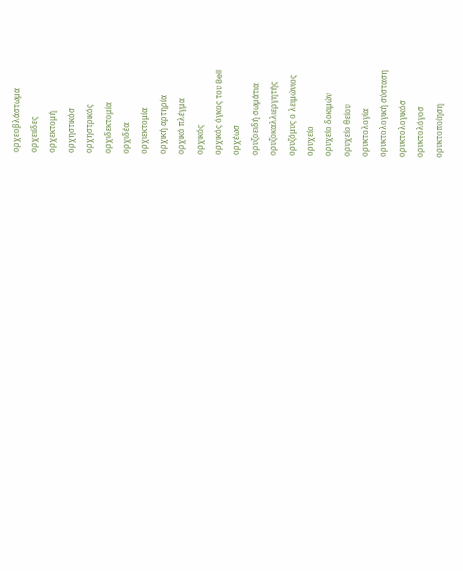ορχεοβλάστωμα
ορχειίδες
ορχεκτομή
ορχηστικόσ
ορχηστρικός
ορχιδεκτομία
ορχιδέα
ορχιεκτομία
ορχική αρτηρία
ορχικό πλέγμα
ορχικός
ορχικός όγκος του Bell
ορχέωσ
ορυζοειδή σωμάτια
ορυζοκαλλιεργητής
ορυζόμυς ο λειμώνιος
ορυχείο
ορυχείο δοκιμών
ορυχείο θείου
ορυκτολογία
ορυκτολογική σύσταση
ορυκτολογικόσ
ορυκτολόγοσ
ορυκτοποίηση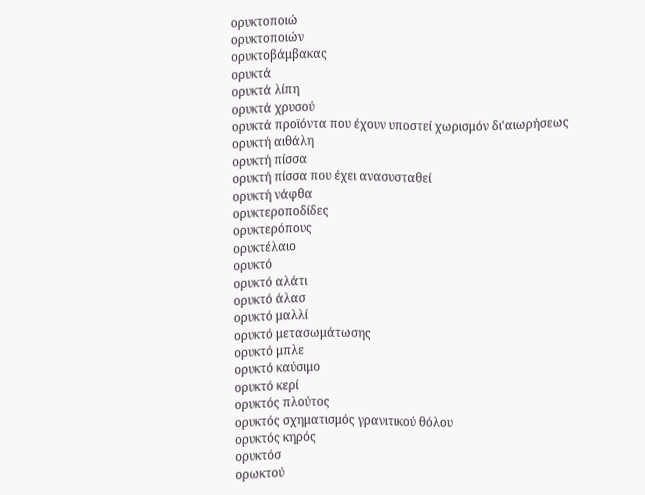ορυκτοποιώ
ορυκτοποιών
ορυκτοβάμβακας
ορυκτά
ορυκτά λίπη
ορυκτά χρυσού
ορυκτά προϊόντα που έχουν υποστεί χωρισμόν δι'αιωρήσεως
ορυκτή αιθάλη
ορυκτή πίσσα
ορυκτή πίσσα που έχει ανασυσταθεί
ορυκτή νάφθα
ορυκτεροποδίδες
ορυκτερόπους
ορυκτέλαιο
ορυκτό
ορυκτό αλάτι
ορυκτό άλασ
ορυκτό μαλλί
ορυκτό μετασωμάτωσης
ορυκτό μπλε
ορυκτό καύσιμο
ορυκτό κερί
ορυκτός πλούτος
ορυκτός σχηματισμός γρανιτικού θόλου
ορυκτός κηρός
ορυκτόσ
ορωκτού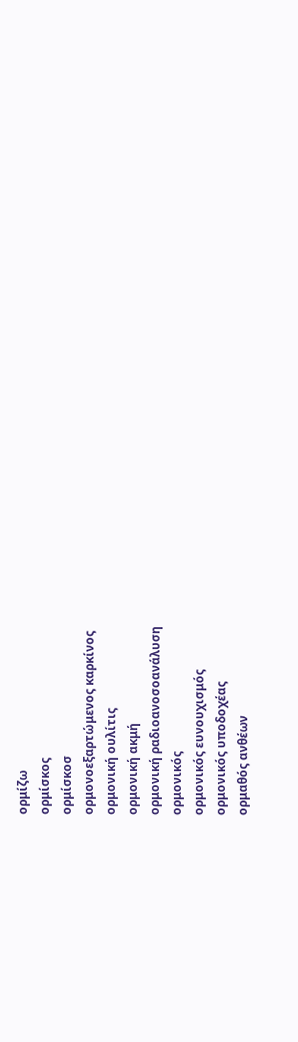ορμίζω
ορμίσκος
ορμίσκοσ
ορμονοεξαρτώμενος καρκίνος
ορμονική ουλίτις
ορμονική ακμή
ορμονική ραδιοανοσοανάλυση
ορμονικός
ορμονικός ευνουχισμός
ορμονικός υποδοχέας
ορμαθός ανθέων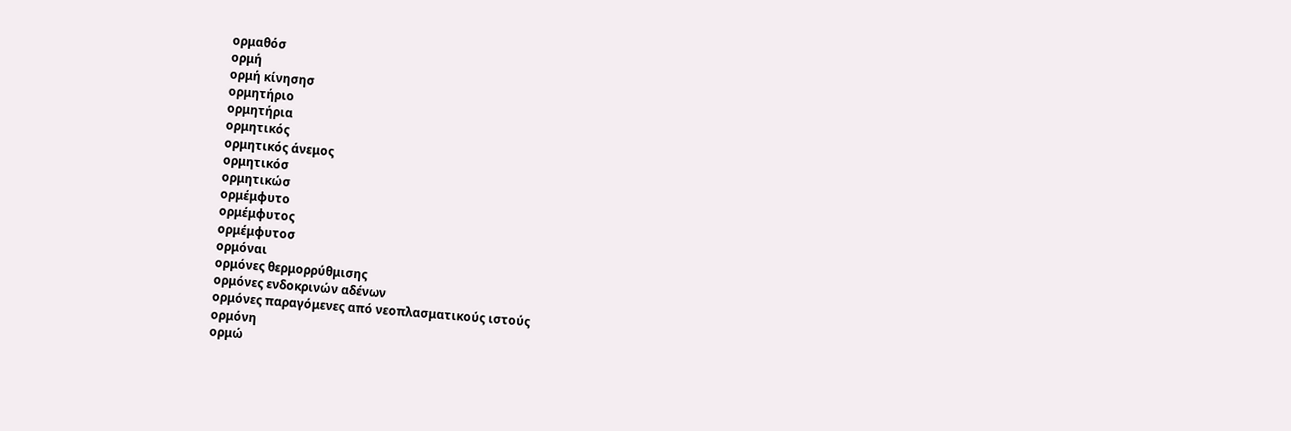ορμαθόσ
ορμή
ορμή κίνησησ
ορμητήριο
ορμητήρια
ορμητικός
ορμητικός άνεμος
ορμητικόσ
ορμητικώσ
ορμέμφυτο
ορμέμφυτος
ορμέμφυτοσ
ορμόναι
ορμόνες θερμορρύθμισης
ορμόνες ενδοκρινών αδένων
ορμόνες παραγόμενες από νεοπλασματικούς ιστούς
ορμόνη
ορμώ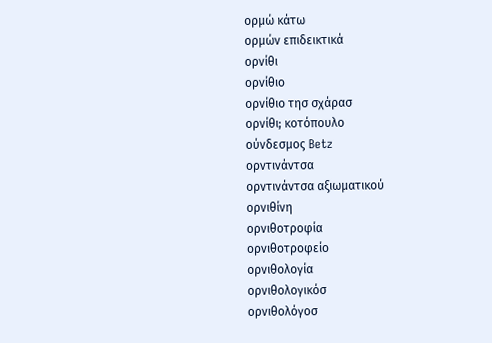ορμώ κάτω
ορμών επιδεικτικά
ορνίθι
ορνίθιο
ορνίθιο τησ σχάρασ
ορνίθι; κοτόπουλο
ούνδεσμος Betz
ορντινάντσα
ορντινάντσα αξιωματικού
ορνιθίνη
ορνιθοτροφία
ορνιθοτροφείο
ορνιθολογία
ορνιθολογικόσ
ορνιθολόγοσ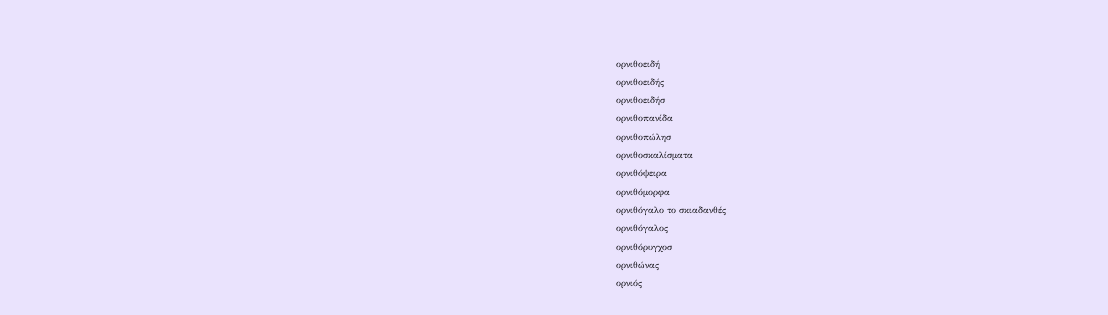ορνιθοειδή
ορνιθοειδής
ορνιθοειδήσ
ορνιθοπανίδα
ορνιθοπώλησ
ορνιθοσκαλίσματα
ορνιθόψειρα
ορνιθόμορφα
ορνιθόγαλο το σκιαδανθές
ορνιθόγαλος
ορνιθόρυγχοσ
ορνιθώνας
ορνιός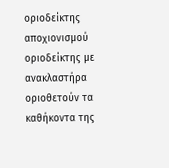οριοδείκτης αποχιονισμού
οριοδείκτης με ανακλαστήρα
οριοθετούν τα καθήκοντα της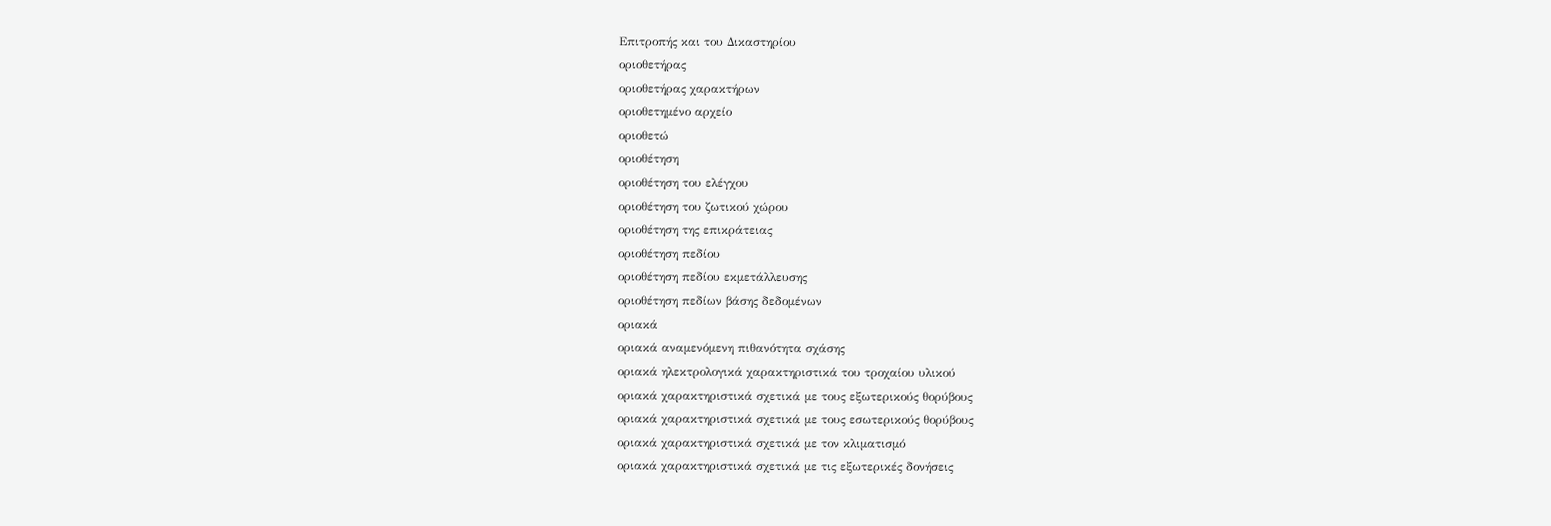Eπιτροπής και του Δικαστηρίου
οριοθετήρας
οριοθετήρας χαρακτήρων
οριοθετημένο αρχείο
οριοθετώ
οριοθέτηση
οριοθέτηση του ελέγχου
οριοθέτηση του ζωτικού χώρου
οριοθέτηση της επικράτειας
οριοθέτηση πεδίου
οριοθέτηση πεδίου εκμετάλλευσης
οριοθέτηση πεδίων βάσης δεδομένων
οριακά
οριακά αναμενόμενη πιθανότητα σχάσης
οριακά ηλεκτρολογικά χαρακτηριστικά του τροχαίου υλικού
οριακά χαρακτηριστικά σχετικά με τους εξωτερικούς θορύβους
οριακά χαρακτηριστικά σχετικά με τους εσωτερικούς θορύβους
οριακά χαρακτηριστικά σχετικά με τον κλιματισμό
οριακά χαρακτηριστικά σχετικά με τις εξωτερικές δονήσεις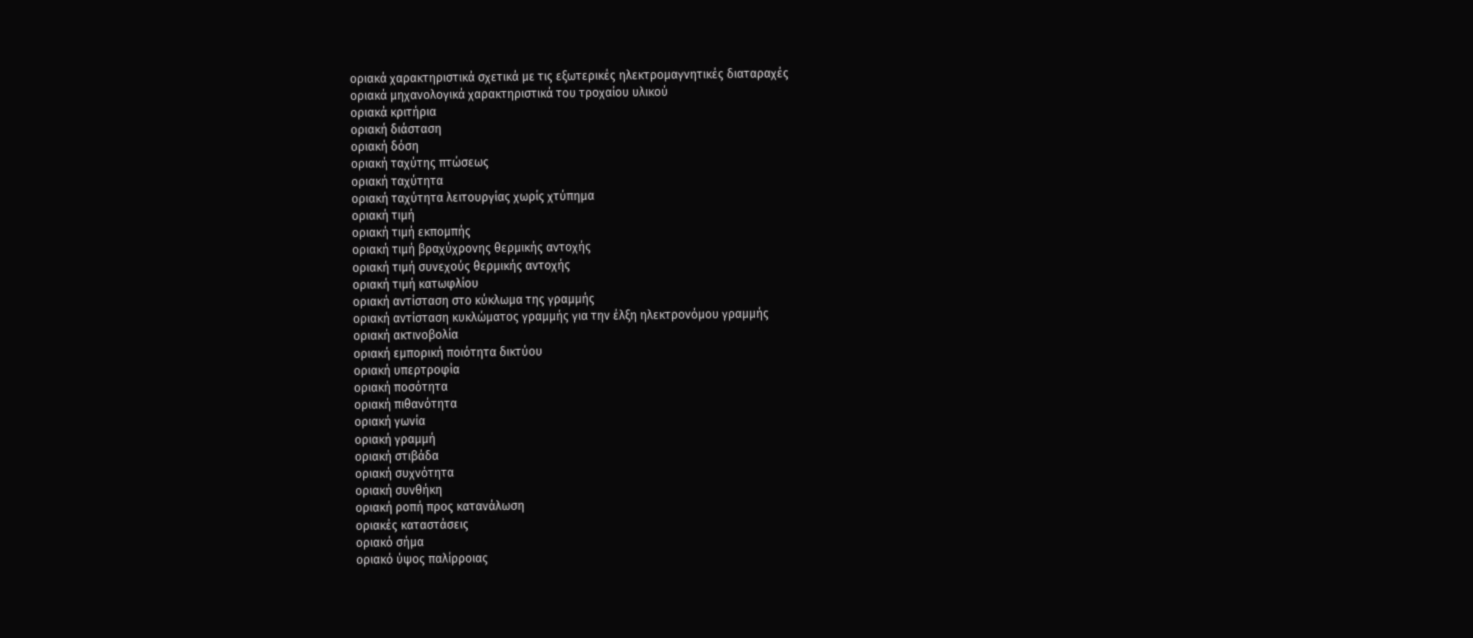οριακά χαρακτηριστικά σχετικά με τις εξωτερικές ηλεκτρομαγνητικές διαταραχές
οριακά μηχανολογικά χαρακτηριστικά του τροχαίου υλικού
οριακά κριτήρια
οριακή διάσταση
οριακή δόση
οριακή ταχύτης πτώσεως
οριακή ταχύτητα
οριακή ταχύτητα λειτουργίας χωρίς χτύπημα
οριακή τιμή
οριακή τιμή εκπομπής
οριακή τιμή βραχύχρονης θερμικής αντοχής
οριακή τιμή συνεχούς θερμικής αντοχής
οριακή τιμή κατωφλίου
οριακή αντίσταση στο κύκλωμα της γραμμής
οριακή αντίσταση κυκλώματος γραμμής για την έλξη ηλεκτρονόμου γραμμής
οριακή ακτινοβολία
οριακή εμπορική ποιότητα δικτύου
οριακή υπερτροφία
οριακή ποσότητα
οριακή πιθανότητα
οριακή γωνία
οριακή γραμμή
οριακή στιβάδα
οριακή συχνότητα
οριακή συνθήκη
οριακή ροπή προς κατανάλωση
οριακές καταστάσεις
οριακό σήμα
οριακό ύψος παλίρροιας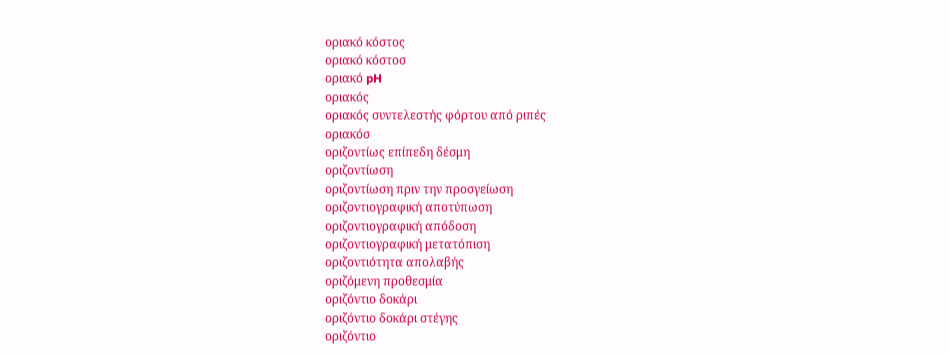οριακό κόστος
οριακό κόστοσ
οριακό pH
οριακός
οριακός συντελεστής φόρτου από ριπές
οριακόσ
οριζοντίως επίπεδη δέσμη
οριζοντίωση
οριζοντίωση πριν την προσγείωση
οριζοντιογραφική αποτύπωση
οριζοντιογραφική απόδοση
οριζοντιογραφική μετατόπιση
οριζοντιότητα απολαβής
οριζόμενη προθεσμία
οριζόντιο δοκάρι
οριζόντιο δοκάρι στέγης
οριζόντιο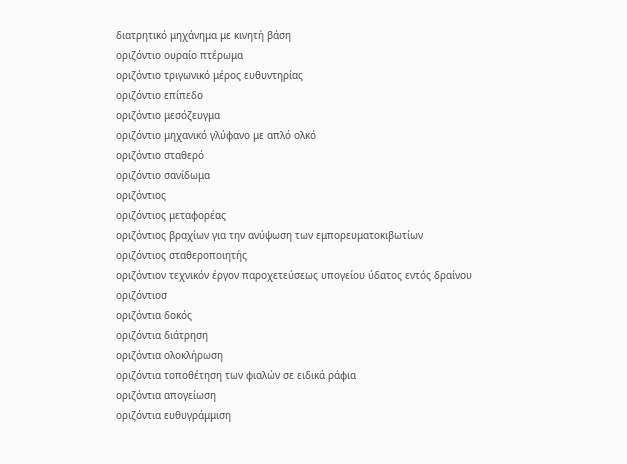διατρητικό μηχάνημα με κινητή βάση
οριζόντιο ουραίο πτέρωμα
οριζόντιο τριγωνικό μέρος ευθυντηρίας
οριζόντιο επίπεδο
οριζόντιο μεσόζευγμα
οριζόντιο μηχανικό γλύφανο με απλό ολκό
οριζόντιο σταθερό
οριζόντιο σανίδωμα
οριζόντιος
οριζόντιος μεταφορέας
οριζόντιος βραχίων για την ανύψωση των εμπορευματοκιβωτίων
οριζόντιος σταθεροποιητής
οριζόντιον τεχνικόν έργον παροχετεύσεως υπογείου ύδατος εντός δραίνου
οριζόντιοσ
οριζόντια δοκός
οριζόντια διάτρηση
οριζόντια ολοκλήρωση
οριζόντια τοποθέτηση των φιαλών σε ειδικά ράφια
οριζόντια απογείωση
οριζόντια ευθυγράμμιση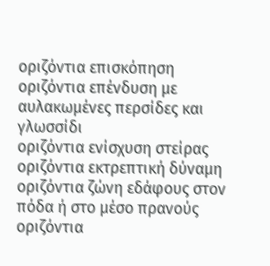οριζόντια επισκόπηση
οριζόντια επένδυση με αυλακωμένες περσίδες και γλωσσίδι
οριζόντια ενίσχυση στείρας
οριζόντια εκτρεπτική δύναμη
οριζόντια ζώνη εδάφους στον πόδα ή στο μέσο πρανούς
οριζόντια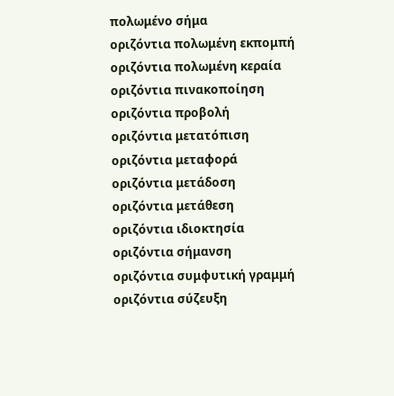πολωμένο σήμα
οριζόντια πολωμένη εκπομπή
οριζόντια πολωμένη κεραία
οριζόντια πινακοποίηση
οριζόντια προβολή
οριζόντια μετατόπιση
οριζόντια μεταφορά
οριζόντια μετάδοση
οριζόντια μετάθεση
οριζόντια ιδιοκτησία
οριζόντια σήμανση
οριζόντια συμφυτική γραμμή
οριζόντια σύζευξη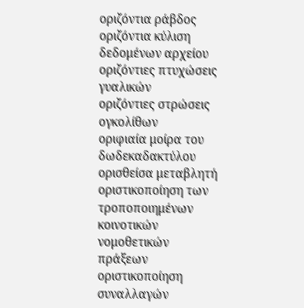οριζόντια ράβδος
οριζόντια κύλιση δεδομένων αρχείου
οριζόντιες πτυχώσεις γυαλικών
οριζόντιες στρώσεις ογκολίθων
οριφιαία μοίρα του δωδεκαδακτύλου
ορισθείσα μεταβλητή
οριστικοποίηση των τροποποιημένων κοινοτικών νομοθετικών πράξεων
οριστικοποίηση συναλλαγών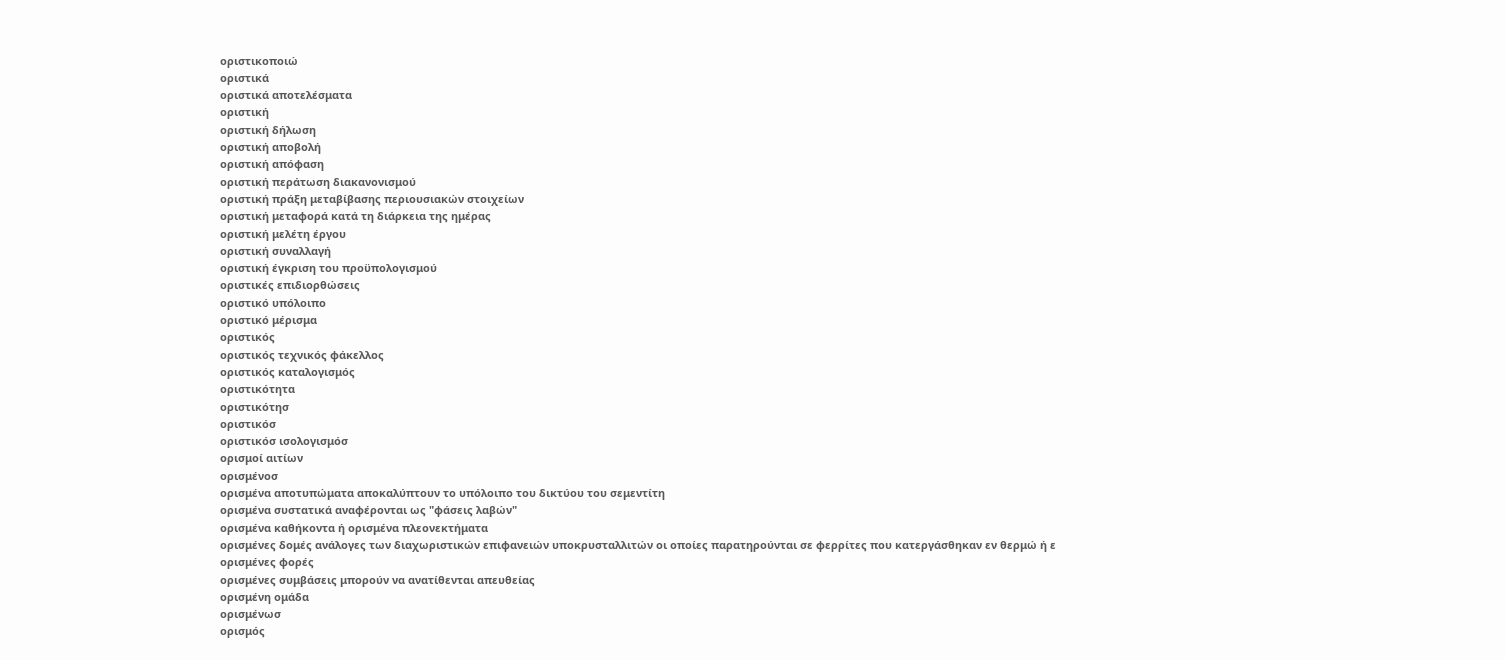οριστικοποιώ
οριστικά
οριστικά αποτελέσματα
οριστική
οριστική δήλωση
οριστική αποβολή
οριστική απόφαση
οριστική περάτωση διακανονισμού
οριστική πράξη μεταβίβασης περιουσιακών στοιχείων
οριστική μεταφορά κατά τη διάρκεια της ημέρας
οριστική μελέτη έργου
οριστική συναλλαγή
οριστική έγκριση του προϋπολογισμού
οριστικές επιδιορθώσεις
οριστικό υπόλοιπο
οριστικό μέρισμα
οριστικός
οριστικός τεχνικός φάκελλος
οριστικός καταλογισμός
οριστικότητα
οριστικότησ
οριστικόσ
οριστικόσ ισολογισμόσ
ορισμοί αιτίων
ορισμένοσ
ορισμένα αποτυπώματα αποκαλύπτουν το υπόλοιπο του δικτύου του σεμεντίτη
ορισμένα συστατικά αναφέρονται ως "φάσεις λαβών"
ορισμένα καθήκοντα ή ορισμένα πλεονεκτήματα
ορισμένες δομές ανάλογες των διαχωριστικών επιφανειών υποκρυσταλλιτών οι οποίες παρατηρούνται σε φερρίτες που κατεργάσθηκαν εν θερμώ ή ε
ορισμένες φορές
ορισμένες συμβάσεις μπορούν να ανατίθενται απευθείας
ορισμένη ομάδα
ορισμένωσ
ορισμός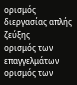ορισμός διεργασίας απλής ζεύξης
ορισμός των επαγγελμάτων
ορισμός των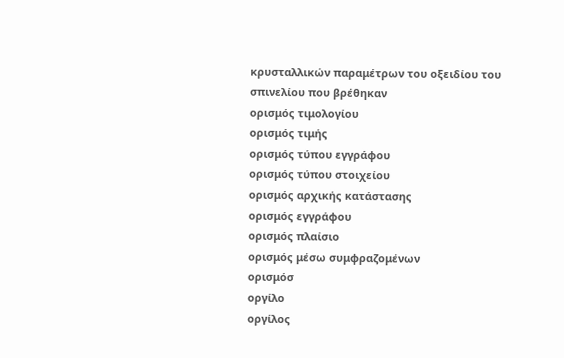κρυσταλλικών παραμέτρων του οξειδίου του σπινελίου που βρέθηκαν
ορισμός τιμολογίου
ορισμός τιμής
ορισμός τύπου εγγράφου
ορισμός τύπου στοιχείου
ορισμός αρχικής κατάστασης
ορισμός εγγράφου
ορισμός πλαίσιο
ορισμός μέσω συμφραζομένων
ορισμόσ
οργίλο
οργίλος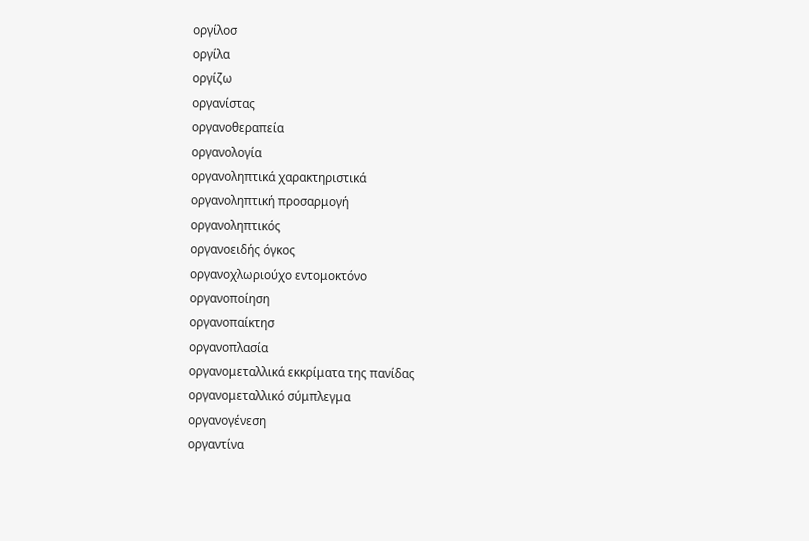οργίλοσ
οργίλα
οργίζω
οργανίστας
οργανοθεραπεία
οργανολογία
οργανοληπτικά χαρακτηριστικά
οργανοληπτική προσαρμογή
οργανοληπτικός
οργανοειδής όγκος
οργανοχλωριούχο εντομοκτόνο
οργανοποίηση
οργανοπαίκτησ
οργανοπλασία
οργανομεταλλικά εκκρίματα της πανίδας
οργανομεταλλικό σύμπλεγμα
οργανογένεση
οργαντίνα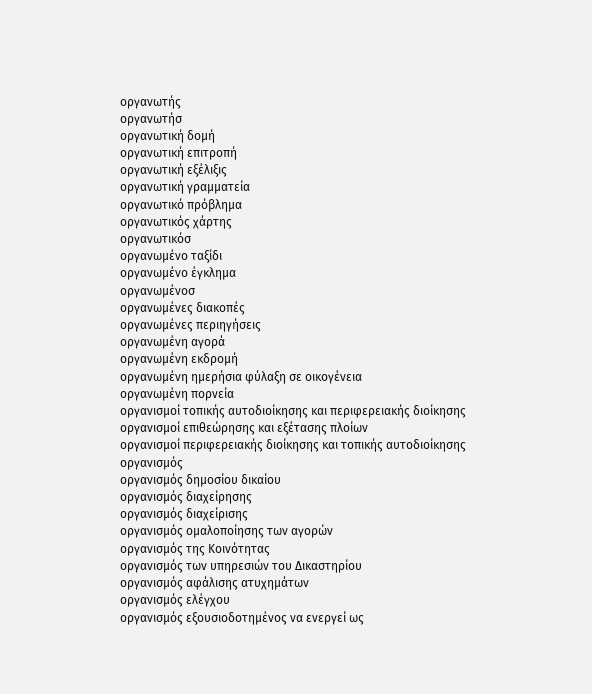οργανωτής
οργανωτήσ
οργανωτική δομή
οργανωτική επιτροπή
οργανωτική εξέλιξις
οργανωτική γραμματεία
οργανωτικό πρόβλημα
οργανωτικός χάρτης
οργανωτικόσ
οργανωμένο ταξίδι
οργανωμένο έγκλημα
οργανωμένοσ
οργανωμένες διακοπές
οργανωμένες περιηγήσεις
οργανωμένη αγορά
οργανωμένη εκδρομή
οργανωμένη ημερήσια φύλαξη σε οικογένεια
οργανωμένη πορνεία
οργανισμοί τοπικής αυτοδιοίκησης και περιφερειακής διοίκησης
οργανισμοί επιθεώρησης και εξέτασης πλοίων
οργανισμοί περιφερειακής διοίκησης και τοπικής αυτοδιοίκησης
οργανισμός
οργανισμός δημοσίου δικαίου
οργανισμός διαχείρησης
οργανισμός διαχείρισης
οργανισμός ομαλοποίησης των αγορών
οργανισμός της Κοινότητας
οργανισμός των υπηρεσιών του Δικαστηρίου
οργανισμός αφάλισης ατυχημάτων
οργανισμός ελέγχου
οργανισμός εξουσιοδοτημένος να ενεργεί ως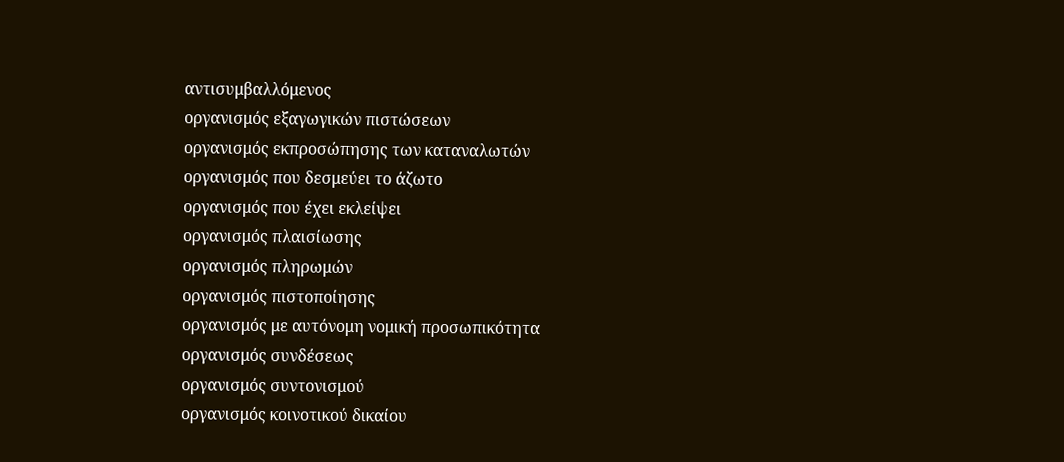αντισυμβαλλόμενος
οργανισμός εξαγωγικών πιστώσεων
οργανισμός εκπροσώπησης των καταναλωτών
οργανισμός που δεσμεύει το άζωτο
οργανισμός που έχει εκλείψει
οργανισμός πλαισίωσης
οργανισμός πληρωμών
οργανισμός πιστοποίησης
οργανισμός με αυτόνομη νομική προσωπικότητα
οργανισμός συνδέσεως
οργανισμός συντονισμού
οργανισμός κοινοτικού δικαίου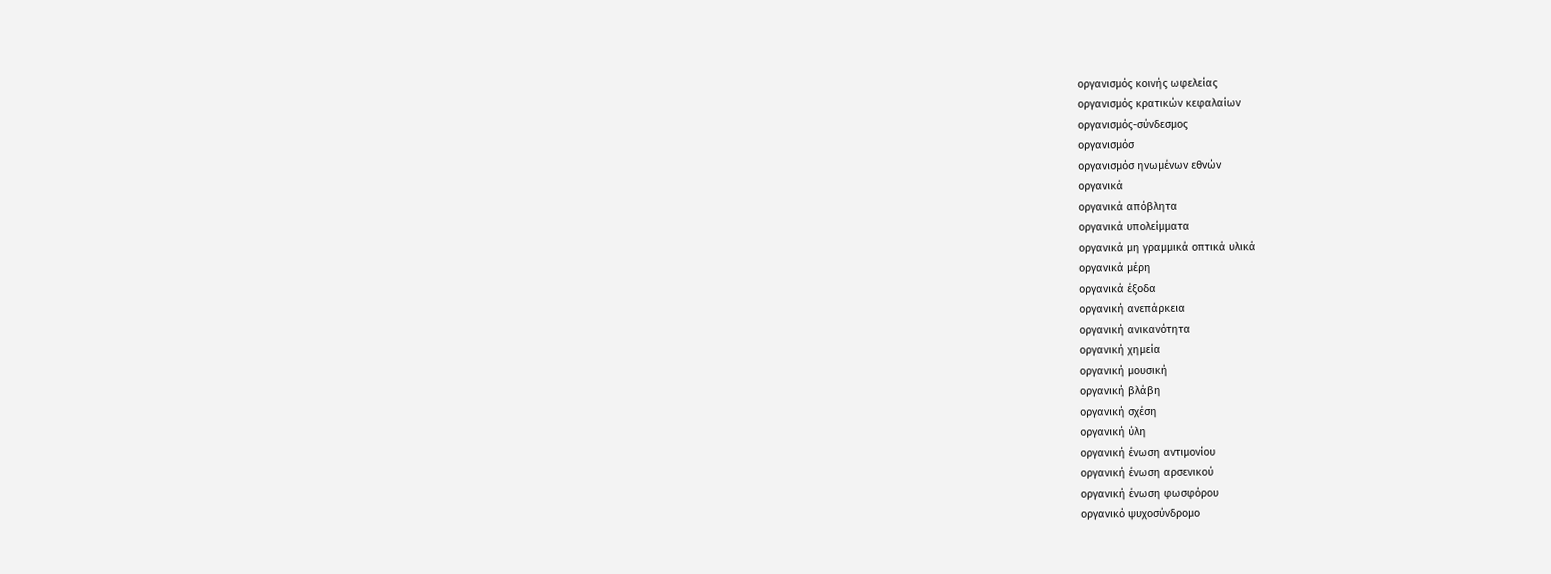οργανισμός κοινής ωφελείας
οργανισμός κρατικών κεφαλαίων
οργανισμός-σύνδεσμος
οργανισμόσ
οργανισμόσ ηνωμένων εθνών
οργανικά
οργανικά απόβλητα
οργανικά υπολείμματα
οργανικά μη γραμμικά οπτικά υλικά
οργανικά μέρη
οργανικά έξοδα
οργανική ανεπάρκεια
οργανική ανικανότητα
οργανική χημεία
οργανική μουσική
οργανική βλάβη
οργανική σχέση
οργανική ύλη
οργανική ένωση αντιμονίου
οργανική ένωση αρσενικού
οργανική ένωση φωσφόρου
οργανικό ψυχοσύνδρομο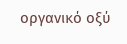οργανικό οξύ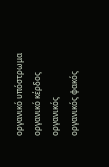οργανικό υπόστρωμα
οργανικό κέρδος
οργανικός
οργανικός φακός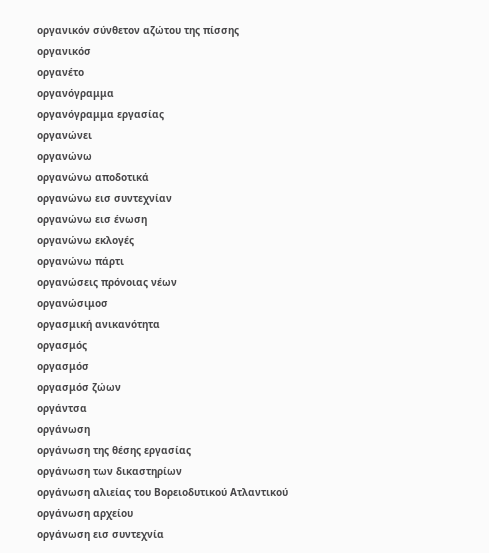οργανικόν σύνθετον αζώτου της πίσσης
οργανικόσ
οργανέτο
οργανόγραμμα
οργανόγραμμα εργασίας
οργανώνει
οργανώνω
οργανώνω αποδοτικά
οργανώνω εισ συντεχνίαν
οργανώνω εισ ένωση
οργανώνω εκλογές
οργανώνω πάρτι
οργανώσεις πρόνοιας νέων
οργανώσιμοσ
οργασμική ανικανότητα
οργασμός
οργασμόσ
οργασμόσ ζώων
οργάντσα
οργάνωση
οργάνωση της θέσης εργασίας
οργάνωση των δικαστηρίων
οργάνωση αλιείας του Βορειοδυτικού Ατλαντικού
οργάνωση αρχείου
οργάνωση εισ συντεχνία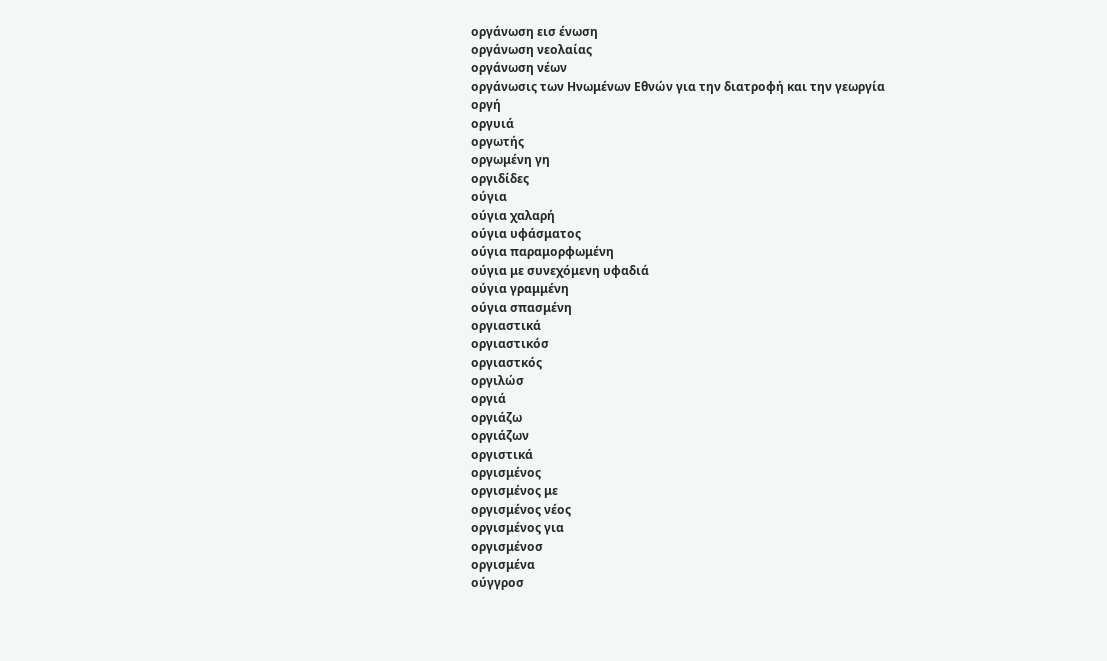οργάνωση εισ ένωση
οργάνωση νεολαίας
οργάνωση νέων
οργάνωσις των Ηνωμένων Εθνών για την διατροφή και την γεωργία
οργή
οργυιά
οργωτής
οργωμένη γη
οργιδίδες
ούγια
ούγια χαλαρή
ούγια υφάσματος
ούγια παραμορφωμένη
ούγια με συνεχόμενη υφαδιά
ούγια γραμμένη
ούγια σπασμένη
οργιαστικά
οργιαστικόσ
οργιαστκός
οργιλώσ
οργιά
οργιάζω
οργιάζων
οργιστικά
οργισμένος
οργισμένος με
οργισμένος νέος
οργισμένος για
οργισμένοσ
οργισμένα
ούγγροσ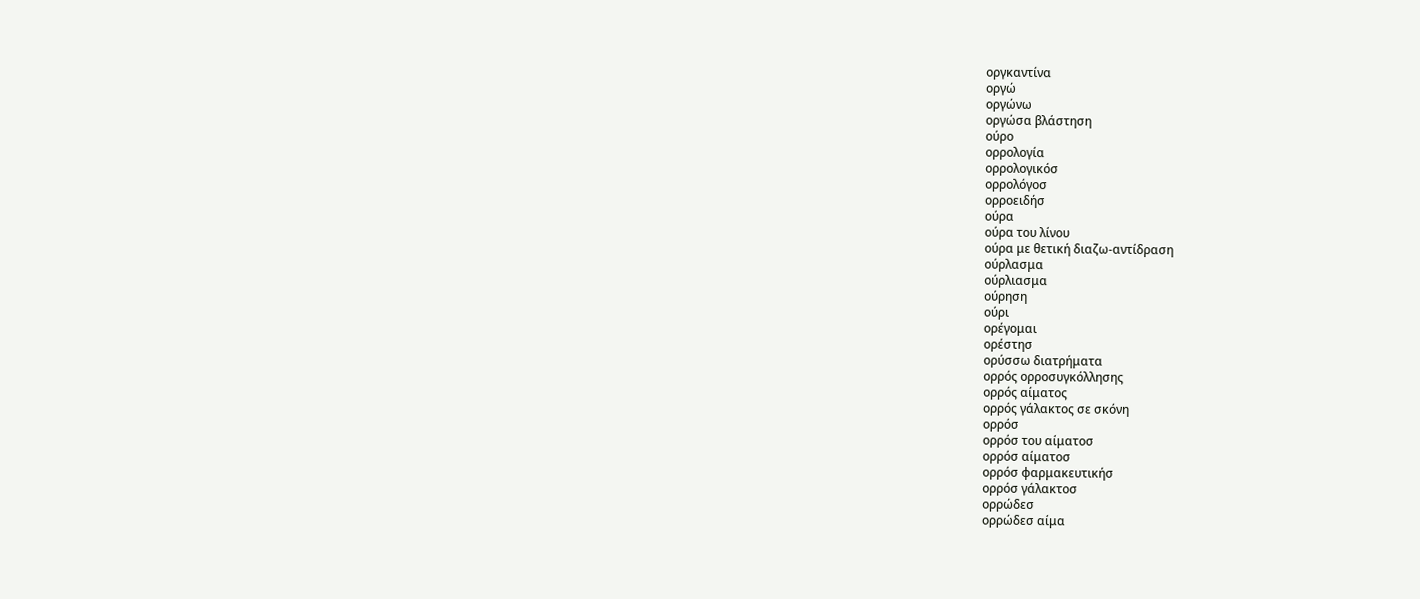οργκαντίνα
οργώ
οργώνω
οργώσα βλάστηση
ούρο
ορρολογία
ορρολογικόσ
ορρολόγοσ
ορροειδήσ
ούρα
ούρα του λίνου
ούρα με θετική διαζω-αντίδραση
ούρλασμα
ούρλιασμα
ούρηση
ούρι
ορέγομαι
ορέστησ
ορύσσω διατρήματα
ορρός ορροσυγκόλλησης
ορρός αίματος
ορρός γάλακτος σε σκόνη
ορρόσ
ορρόσ του αίματοσ
ορρόσ αίματοσ
ορρόσ φαρμακευτικήσ
ορρόσ γάλακτοσ
ορρώδεσ
ορρώδεσ αίμα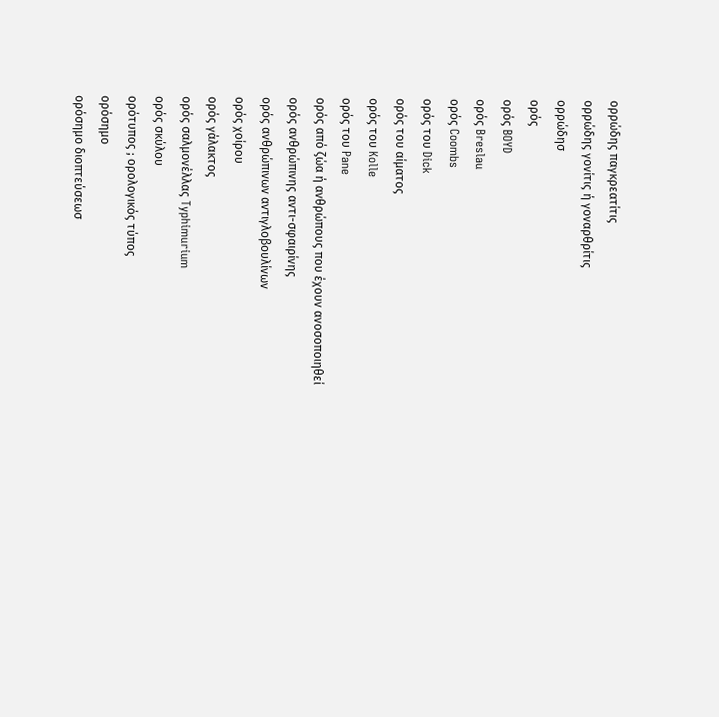ορρώδης παγκρεατίτις
ορρώδης γονίτις ή γοναρθρίτις
ορρώδησ
ορός
ορός BOYD
ορός Breslau
ορός Coombs
ορός του Dick
ορός του αίματος
ορός του Kolle
ορός του Pane
ορός από ζώα ή ανθρώπους που έχουν ανοσοποιηθεί
ορός ανθρώπινης αντι-σφαιρίνης
ορός ανθρώπινων αντιγλοβουλίνων
ορός χοίρου
ορός γάλακτος
ορός σαλμονέλλας Typhimurium
ορός σκύλου
ορότυπος ; ορολογικός τύπος
ορόσημο
ορόσημο διοπτεύσεωσ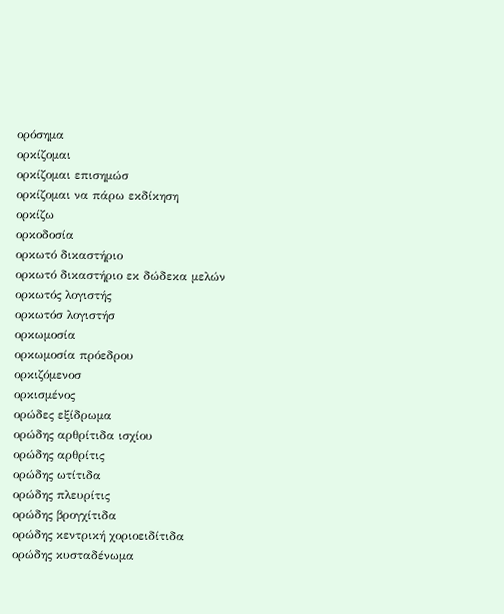ορόσημα
ορκίζομαι
ορκίζομαι επισημώσ
ορκίζομαι να πάρω εκδίκηση
ορκίζω
ορκοδοσία
ορκωτό δικαστήριο
ορκωτό δικαστήριο εκ δώδεκα μελών
ορκωτός λογιστής
ορκωτόσ λογιστήσ
ορκωμοσία
ορκωμοσία πρόεδρου
ορκιζόμενοσ
ορκισμένος
ορώδες εξίδρωμα
ορώδης αρθρίτιδα ισχίου
ορώδης αρθρίτις
ορώδης ωτίτιδα
ορώδης πλευρίτις
ορώδης βρογχίτιδα
ορώδης κεντρική χοριοειδίτιδα
ορώδης κυσταδένωμα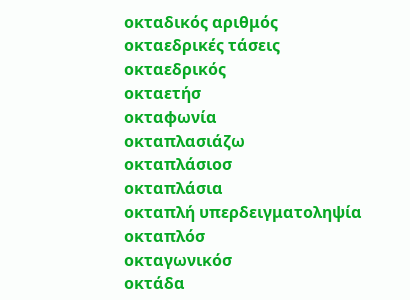οκταδικός αριθμός
οκταεδρικές τάσεις
οκταεδρικός
οκταετήσ
οκταφωνία
οκταπλασιάζω
οκταπλάσιοσ
οκταπλάσια
οκταπλή υπερδειγματοληψία
οκταπλόσ
οκταγωνικόσ
οκτάδα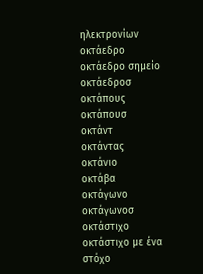ηλεκτρονίων
οκτάεδρο
οκτάεδρο σημείο
οκτάεδροσ
οκτάπους
οκτάπουσ
οκτάντ
οκτάντας
οκτάνιο
οκτάβα
οκτάγωνο
οκτάγωνοσ
οκτάστιχο
οκτάστιχο με ένα στόχο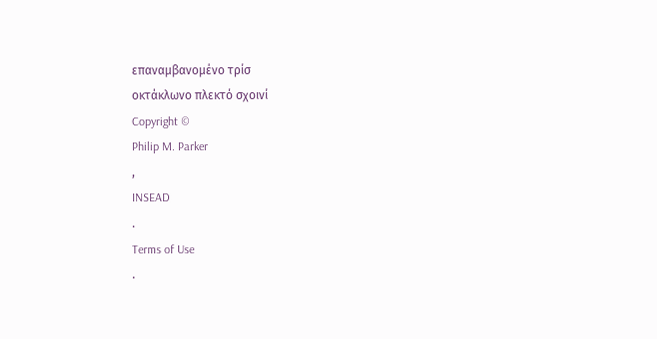επαναμβανομένο τρίσ
οκτάκλωνο πλεκτό σχοινί
Copyright ©
Philip M. Parker
,
INSEAD
.
Terms of Use
.